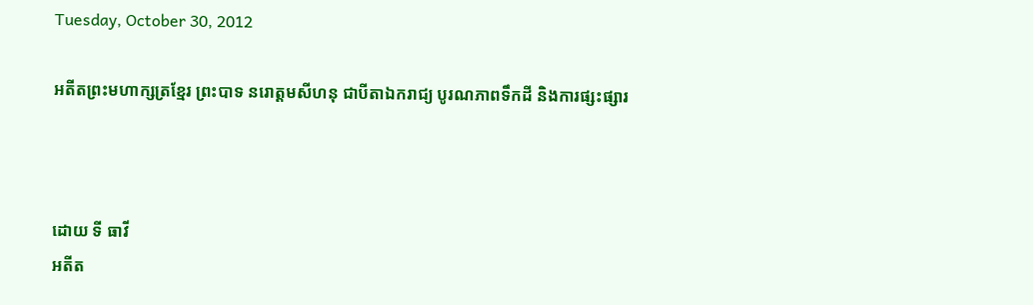Tuesday, October 30, 2012

អតីតព្រះមហាក្សត្រខ្មែរ ព្រះបាទ នរោត្តមសីហនុ ជាបីតាឯករាជ្យ បូរណភាពទឹកដី និងការផ្សះផ្សារ



ដោយ ទី ធាវី
អតីត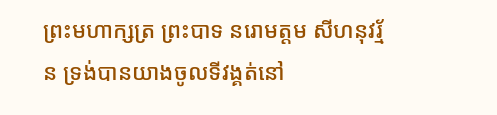ព្រះមហាក្សត្រ ព្រះបាទ នរោមត្តម សីហនុវរ្ម័ន ទ្រង់បានយាងចូលទីវង្គត់នៅ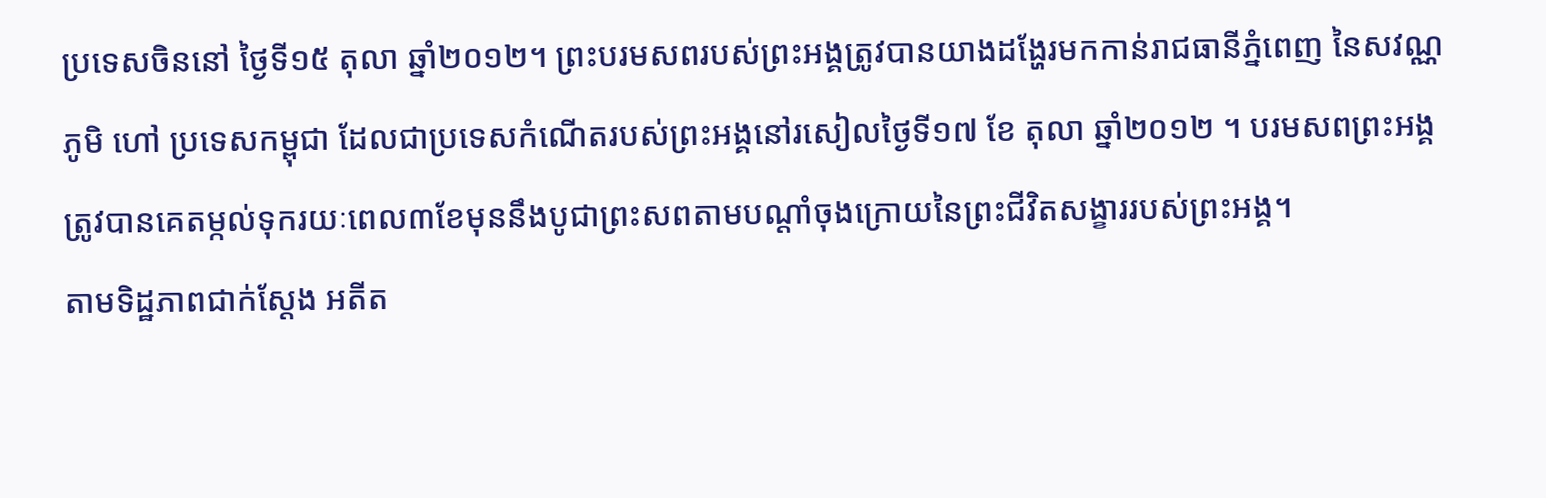ប្រទេសចិននៅ ថ្ងៃទី១៥ តុលា ឆ្នាំ២០១២។ ព្រះបរមសពរបស់ព្រះអង្គត្រូវបានយាងដង្ហែរមកកាន់រាជធានីភ្នំពេញ នៃសវណ្ណភូមិ ហៅ ប្រទេសកម្ពុជា ដែលជាប្រទេសកំណើតរបស់ព្រះអង្គនៅរសៀលថ្ងៃទី១៧ ខែ តុលា ឆ្នាំ២០១២ ។ បរមសពព្រះអង្គត្រូវបានគេតម្កល់ទុករយៈពេល៣ខែមុននឹងបូជាព្រះសពតាមបណ្តាំចុងក្រោយនៃព្រះជីវិតសង្ខាររបស់ព្រះអង្គ។
តាមទិដ្ឋភាពជាក់ស្តែង អតីត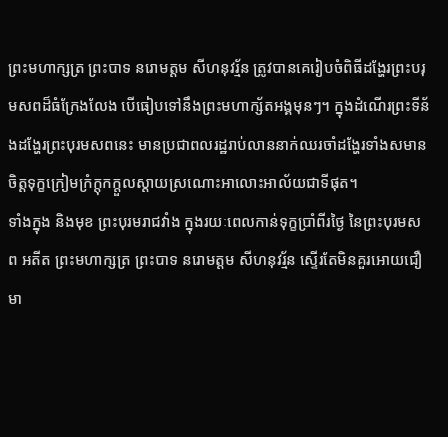ព្រះមហាក្សត្រ ព្រះបាទ នរោមត្តម សីហនុវរ្ម័ន ត្រូវបានគេរៀបចំពិធីដង្ហែរព្រះបរុមសពដ៏ធំក្រែងលែង បើធៀបទៅនឹងព្រះមហាក្ស័តអង្គមុនៗ។ ក្នុងដំណើរព្រះទីន័ងដង្ហែរព្រះបុរមសពនេះ មានប្រជាពលរដ្ឋរាប់លាននាក់ឈរចាំដង្ហែរទាំងសមានចិត្តទុក្ខក្រៀមក្រំក្តុកក្តួលស្តាយស្រណោះអាលោះអាល័យជាទីផុត។
ទាំងក្នុង និងមុខ ព្រះបុរមរាជវាំង ក្នុងរយៈពេលកាន់ទុក្ខប្រាំពីរថ្ងៃ នៃព្រះបុរមសព អតីត ព្រះមហាក្សត្រ ព្រះបាទ នរោមត្តម សីហនុវរ្ម័ន ស្ទើរតែមិនគួរអោយជឿមា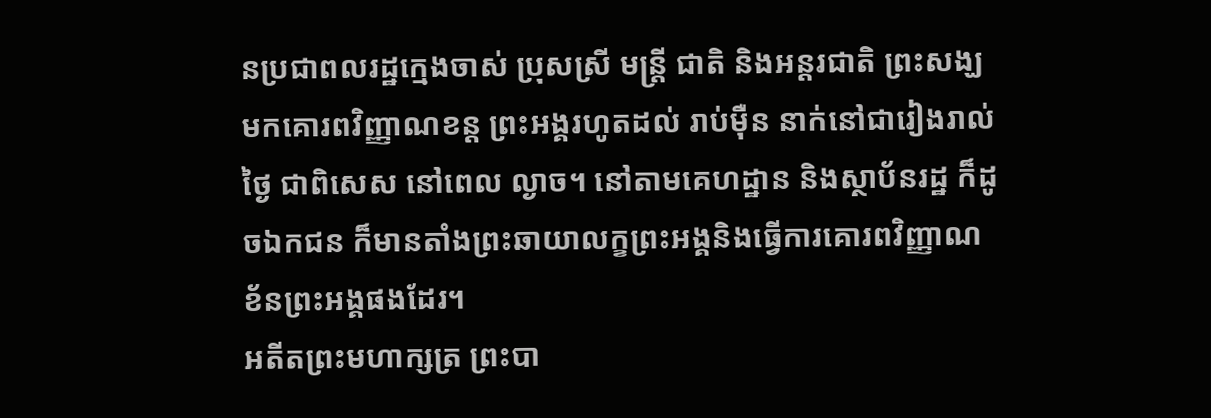នប្រជាពលរដ្ឋក្មេងចាស់ ប្រុសស្រី មន្ត្រី ជាតិ និងអន្តរជាតិ ព្រះសង្ឃមកគោរពវិញ្ញាណខន្ត ព្រះអង្គរហូតដល់ រាប់ម៉ឺន នាក់នៅជារៀងរាល់ថ្ងៃ ជាពិសេស នៅពេល ល្ងាច។ នៅតាមគេហដ្ឋាន និងស្ថាប័នរដ្ឋ ក៏ដូចឯកជន ក៏មានតាំងព្រះឆាយាលក្ខព្រះអង្គនិងធ្វើការគោរពវិញ្ញាណខ័នព្រះអង្គផងដែរ។
អតីតព្រះមហាក្សត្រ ព្រះបា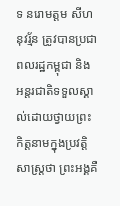ទ នរោមត្តម សីហនុវរ្ម័ន ត្រូវបានប្រជាពលរដ្ឋកម្ពុជា និង អន្តរជាតិទទួលស្គាល់ដោយថ្វាយព្រះកិត្តនាមក្នុងប្រវត្តិសាស្ត្រថា ព្រះអង្គគឺ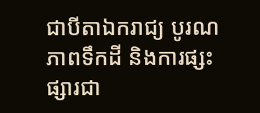ជាបីតាឯករាជ្យ បូរណភាពទឹកដី និងការផ្សះផ្សារជា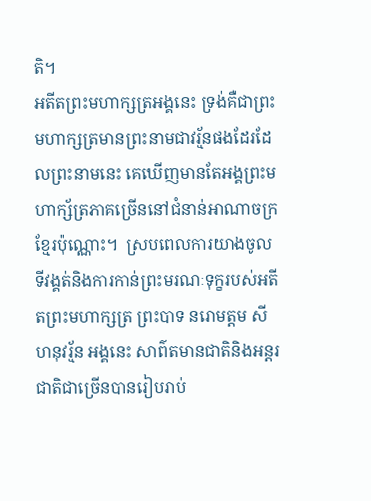តិ។
អតីតព្រះមហាក្សត្រអង្គនេះ ទ្រង់គឺជាព្រះមហាក្សត្រមានព្រះនាមជាវរ្ម័នផងដែរដែលព្រះនាមនេះ គេឃើញមានតែអង្គព្រះមហាក្ស័ត្រភាគច្រើននៅជំនាន់អាណាចក្រខ្មែរប៉ុណ្ណោះ។  ស្របពេលការយាងចូលទីវង្គត់និងការកាន់ព្រះមរណៈទុក្ខរបស់អតីតព្រះមហាក្សត្រ ព្រះបាទ នរោមត្តម សីហនុវរ្ម័ន អង្គនេះ សាព៌តមានជាតិនិងអន្តរជាតិជាច្រើនបានរៀបរាប់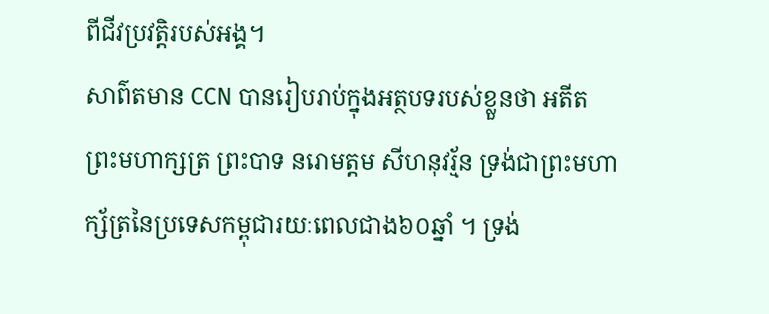ពីជីវប្រវត្តិរបស់អង្គ។
សាព៌តមាន CCN បានរៀបរាប់ក្នុងអត្ថបទរបស់ខ្លួនថា អតីតព្រះមហាក្សត្រ ព្រះបាទ នរោមត្តម សីហនុវរ្ម័ន ទ្រង់ជាព្រះមហាក្ស័ត្រនៃប្រទេសកម្ពុជារយៈពេលជាង៦០ឆ្នាំ ។ ទ្រង់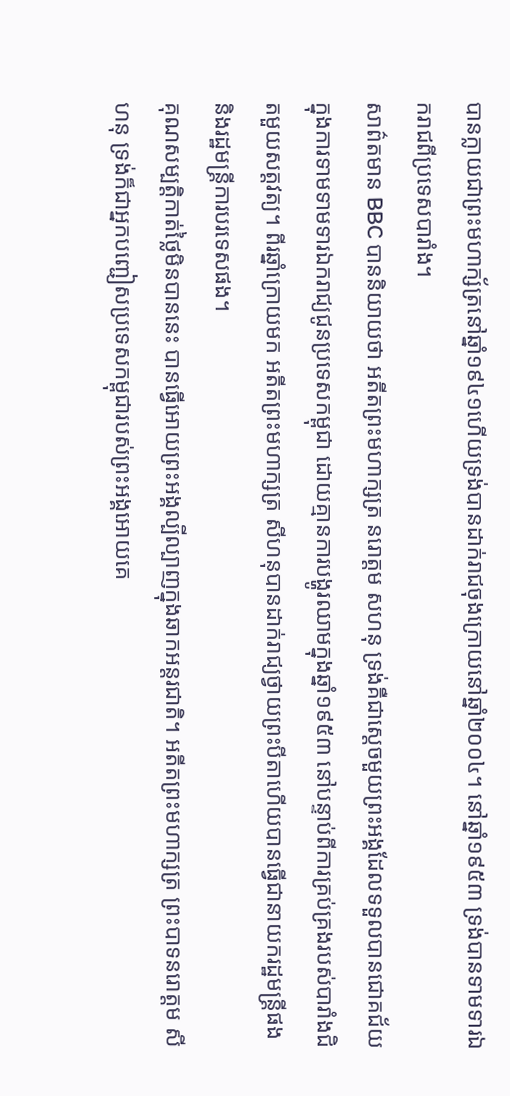បានក្លាយជាព្រះមហាក្ស័ត្រនៅឆ្នាំ១៩៤១ហើយទ្រង់បានដាក់រាជចុងក្រោយនៅឆ្នាំ២០០៤។ នៅឆ្នាំ១៩៥៣ ទ្រង់បានទាមទារឯករាជពីប្រទេសបារាំង។
សាព៌តមាន BBC បាននិយាយថា អតីតព្រះមហាក្សត្រ នរោត្តម សហនុ ទ្រង់គឺជាស្តេចមួយព្រះអង្គដែលទទួលបានជោគជ័យក្នុងការទាមទាមទារឯករាជ្យជូនប្រទេសកម្ពុជា ដោយគ្មានការបង្ហូរឈាមក្នុងឆ្នាំ១៩៥៣ នៅបន្ទាប់ពីការគ្រប់គ្រងរបស់បារាំងជិតមួយសត្តវត្យ។ ពីរឆ្នាំក្រោយមក អតីតព្រះមហាក្សត្រ សីហនុបានដាក់រាជ្យថ្វាយព្រះបីតាហើយបានធ្វើជានាយករដ្ឋមន្ត្រីផង និងរដ្ឋមន្ត្រីការបរទេសផង។
គុណសម្បត្តិកាត់ថ្លៃមិនបាននេះ បានធ្វើអោយព្រះអង្គល្បីល្បាញក្នុងឆាកអន្តរជាតិ។ អតីតព្រះមហាក្សត្រ ព្រះបាទនរោត្តម សីហនុ ទ្រង់ក៏ជាអ្នកបញ្ជៀសប្រទេសកម្ពុជារបស់ព្រះអង្គអោយគេ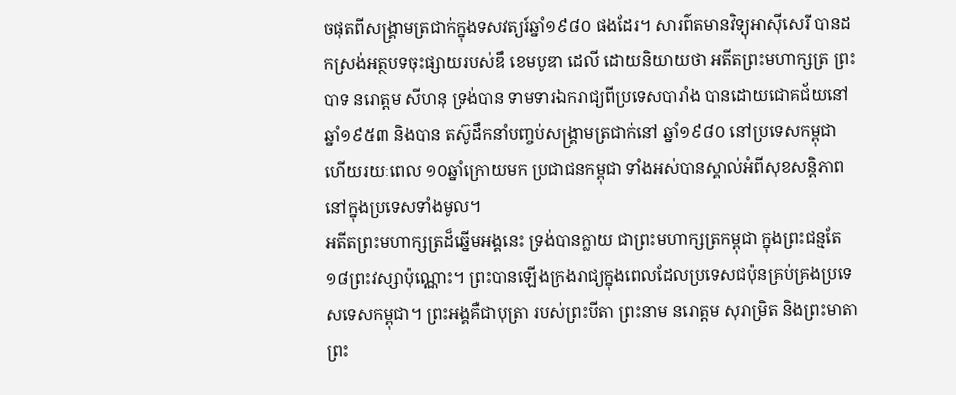ចផុតពីសង្គ្រាមត្រជាក់ក្នុងទសវត្យរ៍ឆ្នាំ១៩៨០ ផងដែរ។ សារព៌តមានវិទ្យុអាស៊ីសេរី បានដកស្រង់អត្ថបទចុះផ្សាយរបស់ឌឹ ខេមបូឌា ដេលី ដោយនិយាយថា អតីតព្រះមហាក្សត្រ ព្រះបាទ នរោត្តម សីហនុ ទ្រង់បាន ទាមទារឯករាជ្យពីប្រទេសបារាំង បានដោយជោគជ័យនៅឆ្នាំ១៩៥៣ និងបាន តស៊ូដឹកនាំបញ្ចប់សង្គ្រាមត្រជាក់នៅ ឆ្នាំ១៩៨០ នៅប្រទេសកម្ពុជា ហើយរយៈពេល ១០ឆ្នាំក្រោយមក ប្រជាជនកម្ពុជា ទាំងអស់បានស្គាល់អំពីសុខសន្តិភាព នៅក្នុងប្រទេសទាំងមូល។
អតីតព្រះមហាក្សត្រដ៏ឆ្នើមអង្គនេះ ទ្រង់បានក្លាយ ជាព្រះមហាក្សត្រកម្ពុជា ក្នុងព្រះជន្មតែ១៨ព្រះវស្សាប៉ុណ្ណោះ។ ព្រះបានឡើងក្រងរាជ្យក្នុងពេលដែលប្រទេសជប៉ុនគ្រប់គ្រងប្រទេសទេសកម្ពុជា។ ព្រះអង្គគឺជាបុត្រា របស់ព្រះបីតា ព្រះនាម នរោត្តម សុរាម្រិត និងព្រះមាតាព្រះ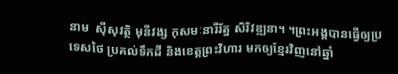នាម  ស៊ីសុវត្ថិ មុនីវង្ស កុសមៈនារីរ័ត្ន សិរិវឌ្ឍនា។ ។ព្រះអង្គបានធ្វើឲ្យប្រទេសថៃ ប្រគល់ទឹកដី និងខេត្តព្រះវិហារ មកឲ្យខ្មែរវិញនៅឆ្នាំ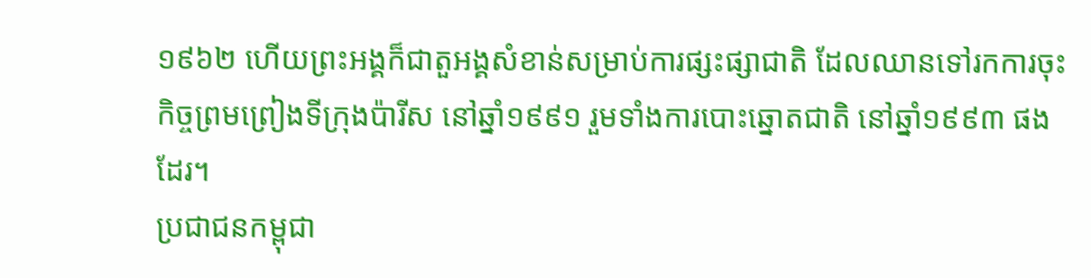១៩៦២ ហើយព្រះអង្គក៏ជាតួអង្គសំខាន់សម្រាប់ការផ្សះផ្សាជាតិ ដែលឈានទៅរកការចុះកិច្ចព្រមព្រៀងទីក្រុងប៉ារីស នៅឆ្នាំ១៩៩១ រួមទាំងការបោះឆ្នោតជាតិ នៅឆ្នាំ១៩៩៣ ផងដែរ។
ប្រជាជនកម្ពុជា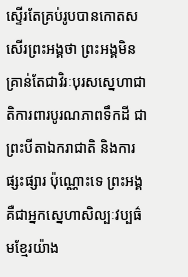ស្ទើរតែគ្រប់រូបបានកោតសសើរព្រះអង្គថា ព្រះអង្គមិនគ្រាន់តែជាវិរៈបុរសស្នេហាជាតិការពារបូរណភាពទឹកដី ជា ព្រះបីតាឯករាជាតិ និងការផ្សះផ្សារ ប៉ុណ្ណោះទេ ព្រះអង្គគឺជាអ្នកស្នេហាសិល្បៈវប្បធ៌មខ្មែរយ៉ាង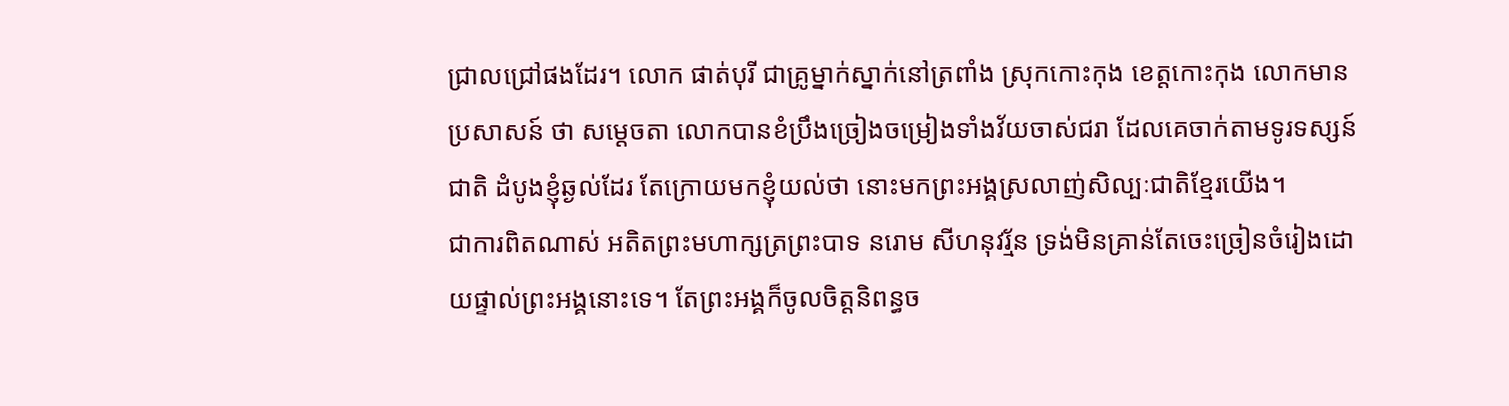ជ្រាលជ្រៅផងដែរ។ លោក ផាត់បុរី ជាគ្រូម្នាក់ស្នាក់នៅត្រពាំង ស្រុកកោះកុង ខេត្តកោះកុង លោកមានប្រសាសន៍ ថា សម្តេចតា លោកបានខំប្រឹងច្រៀងចម្រៀងទាំងវ័យចាស់ជរា ដែលគេចាក់តាមទូរទស្សន៍ជាតិ ដំបូងខ្ញុំឆ្ងល់ដែរ តែក្រោយមកខ្ញុំយល់ថា នោះមកព្រះអង្គស្រលាញ់សិល្បៈជាតិខ្មែរយើង។
ជាការពិតណាស់ អតិតព្រះមហាក្សត្រព្រះបាទ នរោម សីហនុវរ្ម័ន ទ្រង់មិនគ្រាន់តែចេះច្រៀនចំរៀងដោយផ្ទាល់ព្រះអង្គនោះទេ។ តែព្រះអង្គក៏ចូលចិត្តនិពន្ធច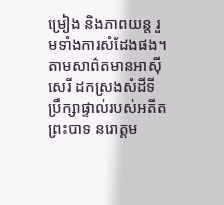ម្រៀង និងភាពយន្ត រួមទាំងការសំដែងផង។ តាមសាព៌តមានអាស៊ីសេរី ដកស្រងសំដីទីប្រឹក្សាផ្ទាល់របស់អតីតព្រះបាទ នរោត្តម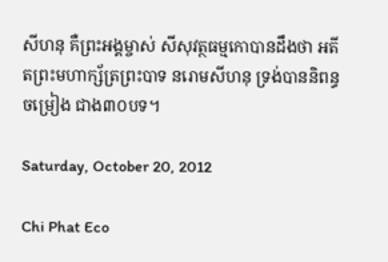សីហនុ គឺព្រះអង្គម្ចាស់ សីសុវត្ថធម្មកោបានដឹងថា អតីតព្រះមហាក្ស័ត្រព្រះបាទ នរោមសីហនុ ទ្រង់បាននិពន្ធ ចម្រៀង ជាង៣០បទ។

Saturday, October 20, 2012

Chi Phat Eco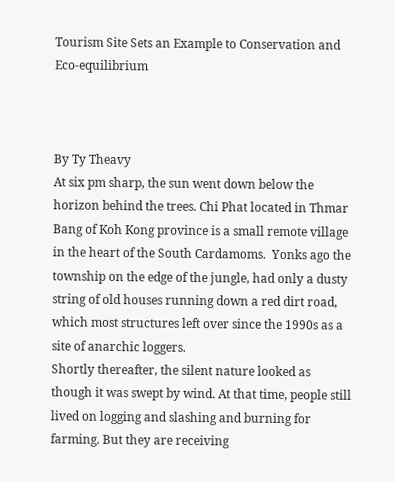Tourism Site Sets an Example to Conservation and Eco-equilibrium



By Ty Theavy
At six pm sharp, the sun went down below the horizon behind the trees. Chi Phat located in Thmar Bang of Koh Kong province is a small remote village in the heart of the South Cardamoms.  Yonks ago the township on the edge of the jungle, had only a dusty string of old houses running down a red dirt road, which most structures left over since the 1990s as a site of anarchic loggers.
Shortly thereafter, the silent nature looked as though it was swept by wind. At that time, people still lived on logging and slashing and burning for farming. But they are receiving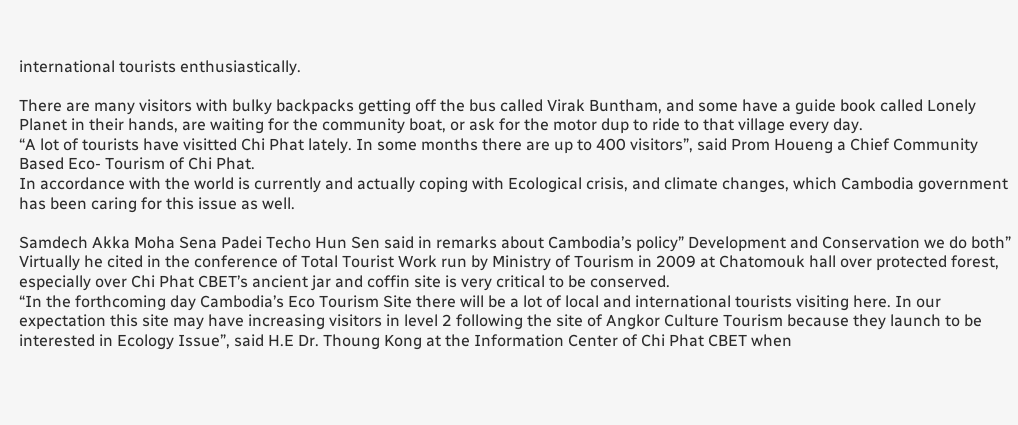international tourists enthusiastically.

There are many visitors with bulky backpacks getting off the bus called Virak Buntham, and some have a guide book called Lonely Planet in their hands, are waiting for the community boat, or ask for the motor dup to ride to that village every day.
“A lot of tourists have visitted Chi Phat lately. In some months there are up to 400 visitors”, said Prom Houeng a Chief Community Based Eco- Tourism of Chi Phat.
In accordance with the world is currently and actually coping with Ecological crisis, and climate changes, which Cambodia government has been caring for this issue as well.

Samdech Akka Moha Sena Padei Techo Hun Sen said in remarks about Cambodia’s policy” Development and Conservation we do both” Virtually he cited in the conference of Total Tourist Work run by Ministry of Tourism in 2009 at Chatomouk hall over protected forest, especially over Chi Phat CBET’s ancient jar and coffin site is very critical to be conserved.
“In the forthcoming day Cambodia’s Eco Tourism Site there will be a lot of local and international tourists visiting here. In our expectation this site may have increasing visitors in level 2 following the site of Angkor Culture Tourism because they launch to be interested in Ecology Issue”, said H.E Dr. Thoung Kong at the Information Center of Chi Phat CBET when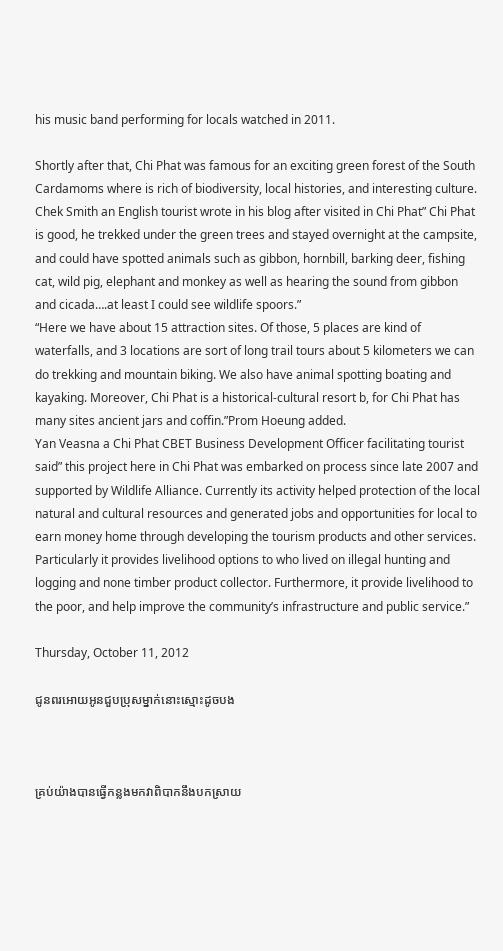his music band performing for locals watched in 2011.

Shortly after that, Chi Phat was famous for an exciting green forest of the South Cardamoms where is rich of biodiversity, local histories, and interesting culture. Chek Smith an English tourist wrote in his blog after visited in Chi Phat” Chi Phat is good, he trekked under the green trees and stayed overnight at the campsite, and could have spotted animals such as gibbon, hornbill, barking deer, fishing cat, wild pig, elephant and monkey as well as hearing the sound from gibbon and cicada….at least I could see wildlife spoors.”
“Here we have about 15 attraction sites. Of those, 5 places are kind of waterfalls, and 3 locations are sort of long trail tours about 5 kilometers we can do trekking and mountain biking. We also have animal spotting boating and kayaking. Moreover, Chi Phat is a historical-cultural resort b, for Chi Phat has many sites ancient jars and coffin.”Prom Hoeung added.
Yan Veasna a Chi Phat CBET Business Development Officer facilitating tourist said” this project here in Chi Phat was embarked on process since late 2007 and supported by Wildlife Alliance. Currently its activity helped protection of the local natural and cultural resources and generated jobs and opportunities for local to earn money home through developing the tourism products and other services. Particularly it provides livelihood options to who lived on illegal hunting and logging and none timber product collector. Furthermore, it provide livelihood to the poor, and help improve the community’s infrastructure and public service.”

Thursday, October 11, 2012

ជូនពរអោយអូនជួបប្រុសម្នាក់នោះស្មោះដូចបង



គ្រប់យ៉ាងបានធ្វើកន្លងមកវាពិបាកនឹងបកស្រាយ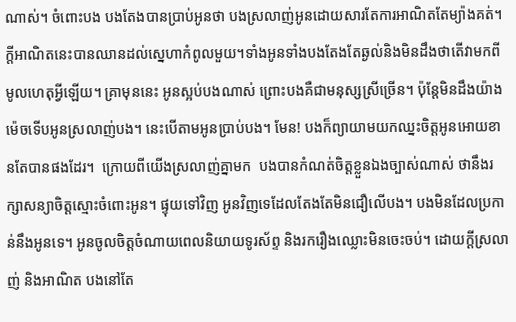ណាស់។ ចំពោះបង បងតែងបានប្រាប់អូនថា បងស្រលាញ់អូនដោយសារតែការអាណិតតែម្យ៉ាងគត់។ក្តីអាណិតនេះបានឈានដល់ស្នេហាកំពូលមួយ។ទាំងអូនទាំងបងតែងតែឆ្ងល់និងមិនដឹងថាតើវាមកពីមូលហេតុអ្វីឡើយ។ គ្រាមុននេះ អូនស្អប់បងណាស់ ព្រោះបងគឺជាមនុស្សស្រីច្រើន។ ប៉ុន្តែមិនដឹងយ៉ាងម៉េចទើបអូនស្រលាញ់បង។ នេះបើតាមអូនប្រាប់បង។ មែន! បងក៏ព្យាយាមយកឈ្នះចិត្តអូនអោយខានតែបានផងដែរ។  ក្រោយពីយើងស្រលាញ់គ្នាមក  បងបានកំណត់ចិត្តខ្លួនឯងច្បាស់ណាស់ ថានឹងរក្សាសន្យាចិត្តស្មោះចំពោះអូន។ ផ្ទុយទៅវិញ អូនវិញទេដែលតែងតែមិនជឿលើបង។ បងមិនដែលប្រកាន់នឹងអូនទេ។ អូនចូលចិត្តចំណាយពេលនិយាយទូរស័ព្ទ និងរករឿងឈ្លោះមិនចេះចប់។ ដោយក្តីស្រលាញ់ និងអាណិត បងនៅតែ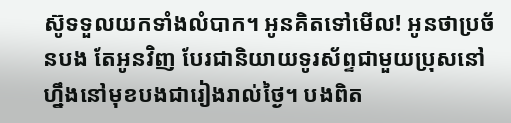ស៊ូទទួលយកទាំងលំបាក។ អូនគិតទៅមើល! អូនថាប្រច័នបង តែអូនវិញ បែរជានិយាយទូរស័ព្ទជាមួយប្រុសនៅហ្នឹងនៅមុខបងជារៀងរាល់ថ្ងៃ។ បងពិត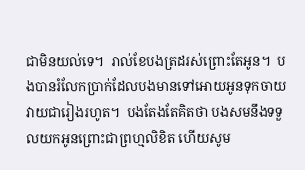ជាមិនយល់ទេ។  រាល់ខែបងត្រដរស់ព្រោះតែអូន។  បងបានរំលែកប្រាក់ដែលបងមានទៅអោយអូនទុកចាយវាយជារៀងរហូត។  បងតែងតែគិតថា បងសមនឹងទទួលយកអូនព្រោះជាព្រហ្មលិខិត ហើយសូម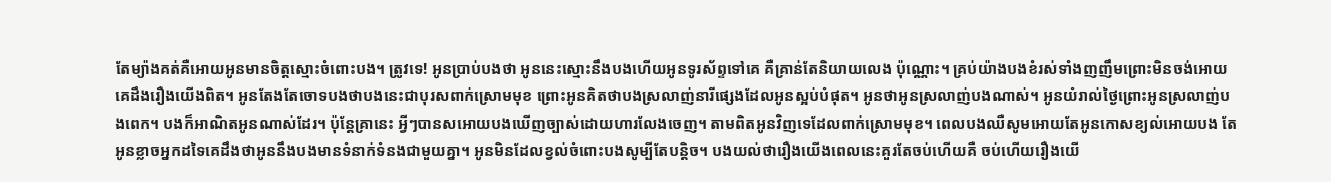តែម្យ៉ាងគត់គឺអោយអូនមានចិត្តស្មោះចំពោះបង។ ត្រូវទេ! អូនប្រាប់បងថា អូននេះស្មោះនឹងបងហើយអូនទូរស័ព្ទទៅគេ គឺគ្រាន់តែនិយាយលេង ប៉ុណ្ណោះ។ គ្រប់យ៉ាងបងខំរស់ទាំងញញឹមព្រោះមិនចង់អោយគេដឹងរឿងយើងពិត។ អូនតែងតែចោទបងថាបងនេះជាបុរសពាក់ស្រោមមុខ ព្រោះអូនគិតថាបងស្រលាញ់នារីផ្សេងដែលអូនស្អប់បំផុត។ អូនថាអូនស្រលាញ់បងណាស់។ អូនយំរាល់ថ្ងៃព្រោះអូនស្រលាញ់បងពេក។ បងក៏អាណិតអូនណាស់ដែរ។ ប៉ុន្តែគ្រានេះ អ្វីៗបានសអោយបងឃើញច្បាស់ដោយហារលែងចេញ។ តាមពិតអូនវិញទេដែលពាក់ស្រោមមុខ។ ពេលបងឈឺសូមអោយតែអូនកោសខ្យល់អោយបង តែអូនខ្លាចអ្នកដទៃគេដឹងថាអូននឹងបងមានទំនាក់ទំនងជាមួយគ្នា។ អូនមិនដែលខ្វល់ចំពោះបងសូម្បីតែបន្តិច។ បងយល់ថារឿងយើងពេលនេះគួរតែចប់ហើយគឺ ចប់ហើយរឿងយើ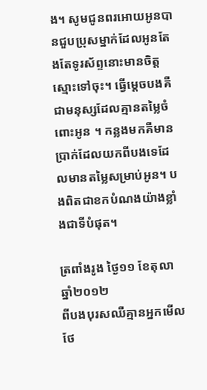ង។ សូមជូនពរអោយអូនបានជួបប្រុសម្នាក់ដែលអូនតែងតែទូរស័ព្ទនោះមានចិត្តស្មោះទៅចុះ។ ធ្វើម្តេចបងគឺជាមនុស្សដែលគ្មានតម្លៃចំពោះអូន ។ កន្លងមកគឺមានប្រាក់ដែលយកពីបងទេដែលមានតម្លៃសម្រាប់អូន។ បងពិតជាខកបំណងយ៉ាងខ្លាំងជាទីបំផុត។

ត្រពាំងរូង ថ្ងៃ១១ ខែតុលា ឆ្នាំ២០១២
ពីបងបុរសឈឺគ្មានអ្នកមើលថែ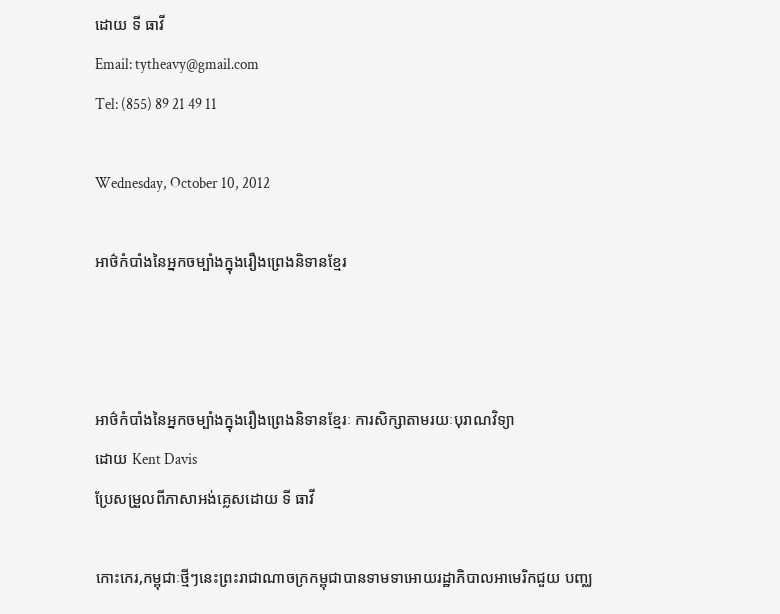ដោយ ទី ធាវី
Email: tytheavy@gmail.com
Tel: (855) 89 21 49 11

Wednesday, October 10, 2012

អាថ៌កំបាំងនៃអ្នកចម្បាំងក្នុងរឿងព្រេងនិទានខ្មែរ



អាថ៌កំបាំងនៃអ្នកចម្បាំងក្នុងរឿងព្រេងនិទានខ្មែរៈ ការសិក្សាតាមរយៈបុរាណវិទ្យា
ដោយ Kent Davis
ប្រែសម្រួលពីភាសាអង់គ្លេសដោយ ទី ធាវី

កោះកេរ,កម្ពុជាៈថ្មីៗនេះព្រះរាជាណាចក្រកម្ពុជាបានទាមទាអោយរដ្ឋាភិបាលអាមេរិកជួយ បញ្ឈ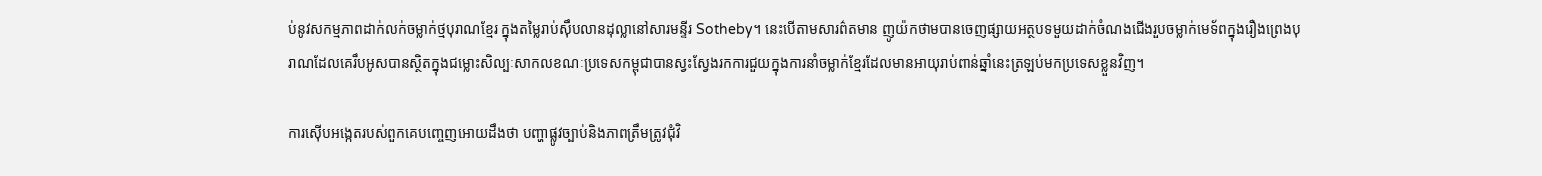ប់នូវសកម្មភាពដាក់លក់ចម្លាក់ថ្មបុរាណខ្មែរ ក្នុងតម្លៃរាប់ស៊ឹបលានដុល្លានៅសារមន្ទីរ Sotheby។ នេះបើតាមសារព៌តមាន ញូយ៉កថាមបានចេញផ្សាយអត្ថបទមួយដាក់ចំណងជើងរួបចម្លាក់មេទ័ពក្នុងរឿងព្រេងបុរាណដែលគេរឹបអូសបានស្ថិតក្នុងជម្លោះសិល្បៈសាកលខណៈប្រទេសកម្ពុជាបានស្វះស្វែងរកការជួយក្នុងការនាំចម្លាក់ខ្មែរដែលមានអាយុរាប់ពាន់ឆ្នាំនេះត្រឡប់មកប្រទេសខ្លួនវិញ។

ការស៊ើបអង្កេតរបស់ពួកគេបញ្ចេញអោយដឹងថា បញ្ហាផ្លូវច្បាប់និងភាពត្រឹមត្រូវជុំវិ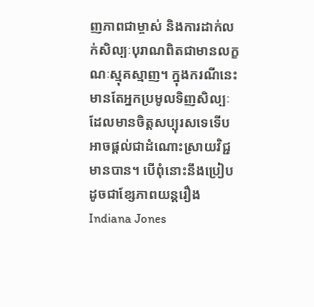ញភាពជាម្ចាស់ និងការដាក់លក់សិល្បៈបុរាណពិតជាមានលក្ខណៈស្មុគស្មាញ។ ក្នុងករណីនេះ មានតែអ្នកប្រមូលទិញសិល្បៈដែលមានចិត្តសប្បុរសទេទើបអាចផ្តល់ជាដំណោះស្រាយវិជ្ជមានបាន។ បើពុំនោះនឹងប្រៀបដូចជាខ្សែភាពយន្តរឿង Indiana Jones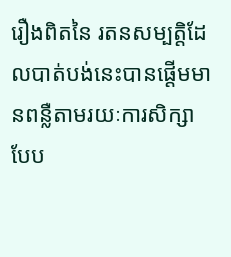រឿងពិតនៃ រតនសម្បត្តិដែលបាត់បង់នេះបានផ្តើមមានពន្លឺតាមរយៈការសិក្សាបែប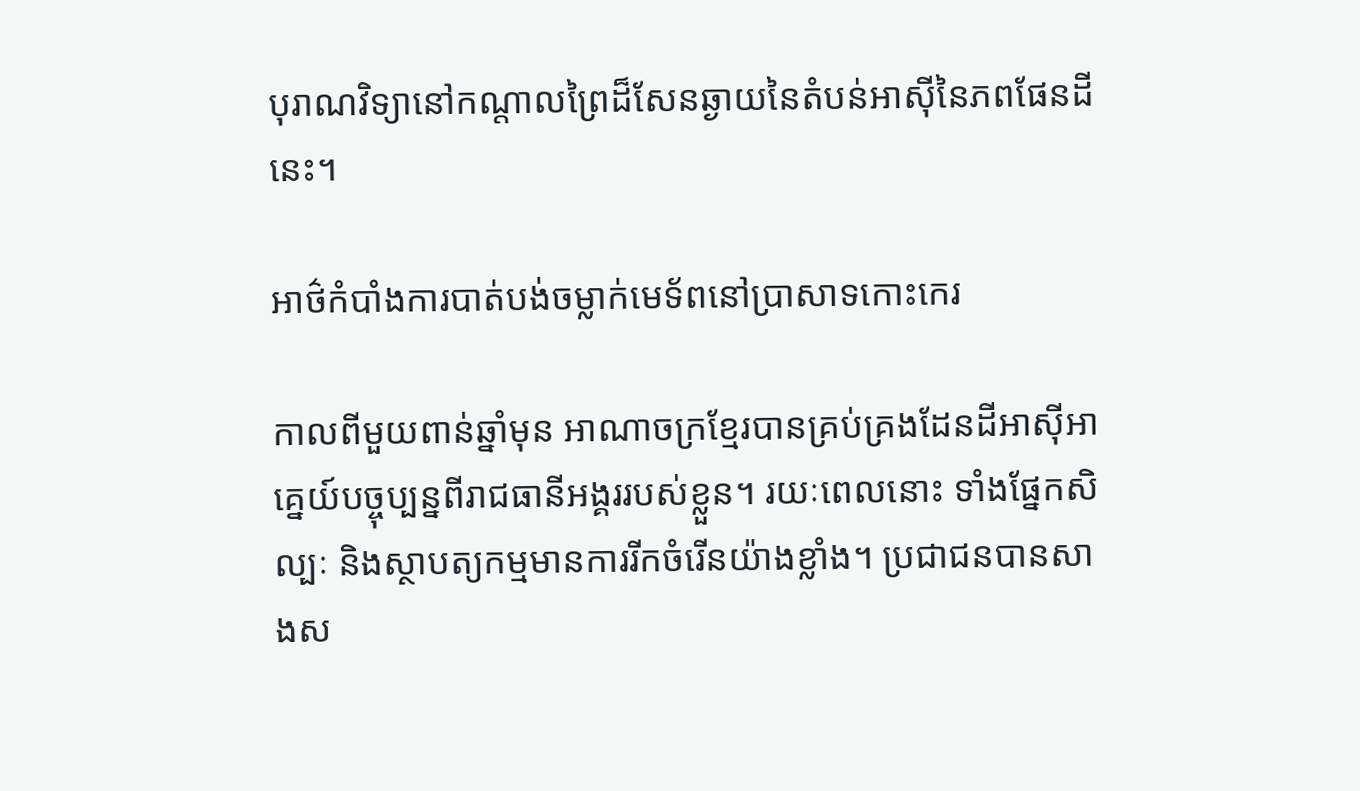បុរាណវិទ្យានៅកណ្តាលព្រៃដ៏សែនឆ្ងាយនៃតំបន់អាស៊ីនៃភពផែនដីនេះ។

អាថ៌កំបាំងការបាត់បង់ចម្លាក់មេទ័ពនៅប្រាសាទកោះកេរ

កាលពីមួយពាន់ឆ្នាំមុន អាណាចក្រខ្មែរបានគ្រប់គ្រងដែនដីអាស៊ីអាគ្នេយ៍បច្ចុប្បន្នពីរាជធានីអង្គររបស់ខ្លួន។ រយៈពេលនោះ ទាំងផ្នែកសិល្បៈ និងស្ថាបត្យកម្មមានការរីកចំរើនយ៉ាងខ្លាំង។ ប្រជាជនបានសាងស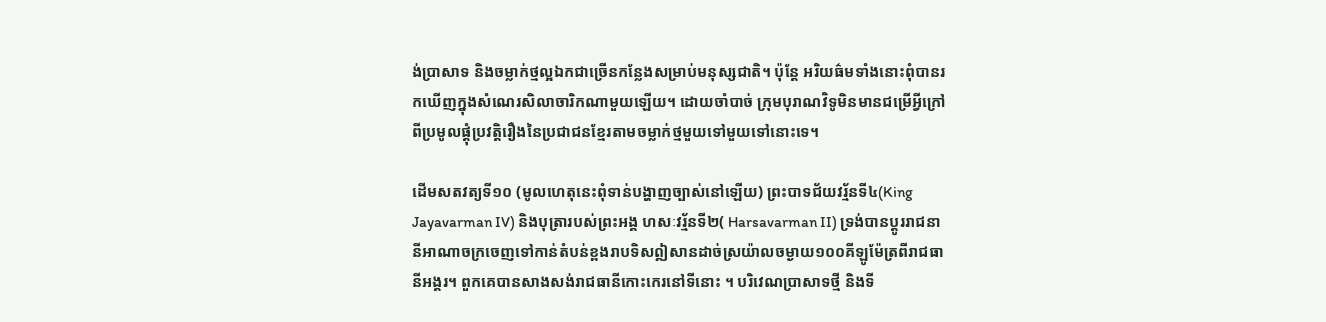ង់ប្រាសាទ និងចម្លាក់ថ្មល្អឯកជាច្រើនកន្លែងសម្រាប់មនុស្សជាតិ។ ប៉ុន្តែ អរិយធ៌មទាំងនោះពុំបានរកឃើញក្នុងសំណេរសិលាចារិកណាមួយឡើយ។ ដោយចាំបាច់ ក្រុមបុរាណវិទូមិនមានជម្រើអ្វីក្រៅពីប្រមូលផ្តុំប្រវត្តិរឿងនៃប្រជាជនខ្មែរតាមចម្លាក់ថ្មមួយទៅមួយទៅនោះទេ។

ដើមសតវត្យទី១០ (មូលហេតុនេះពុំទាន់បង្ហាញច្បាស់នៅឡើយ) ព្រះបាទជ័យវរ្ម័នទី៤(King Jayavarman IV) និងបុត្រារបស់ព្រះអង្គ ហសៈវរ្ម័នទី២( Harsavarman II) ទ្រង់បានប្តូររាជនានីអាណាចក្រចេញទៅកាន់តំបន់ខ្ពងរាបទិសឦសានដាច់ស្រយ៉ាលចម្ងាយ១០០គីឡូម៉ែត្រពីរាជធានីអង្គរ។ ពួកគេបានសាងសង់រាជធានីកោះកេរនៅទីនោះ ។ បរិវេណប្រាសាទថ្មី និងទី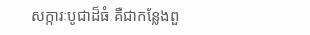សក្ការៈបូជាដ៏ធំ គឺជាកន្លែងពួ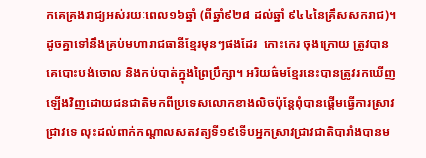កគេគ្រងរាជ្យអស់រយៈពេល១៦ឆ្នាំ (ពីឆ្នាំ៩២៨ ដល់ឆ្នាំ ៩៤៤នៃគ្រឹសសករាជ)។ ដូចគ្នាទៅនឹងគ្រប់មហារាជធានីខ្មែរមុនៗផងដែរ  កោះកេរ ចុងក្រោយ ត្រូវបានគេបោះបង់ចោល និងកប់បាត់ក្នុងព្រៃប្រឹក្សា។ អរិយធ៌មខ្មែរនេះបានត្រូវរកឃើញឡើងវិញដោយជនជាតិមកពីប្រទេសលោកខាងលិចប៉ុន្តែពុំបានផ្តើមធ្វើការស្រាវជ្រាវទេ លុះដល់ពាក់កណ្តាលសតវត្យទី១៩ទើបអ្នកស្រាវជ្រាវជាតិបារាំងបានម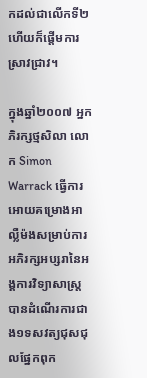កដល់ជាលើកទី២ហើយក៏ផ្តើមការស្រាវជ្រាវ។

ក្នុងឆ្នាំ២០០៧ អ្នកភិរក្សថ្មសិលា លោក Simon Warrack ធ្វើការអោយគម្រោងអាល្លឺម៉ងសម្រាប់ការអភិរក្សអប្សរានៃអង្គការវិទ្យាសាស្ត្របានដំណើរការជាង១ទសវត្យជុសជុលផ្នែកពុក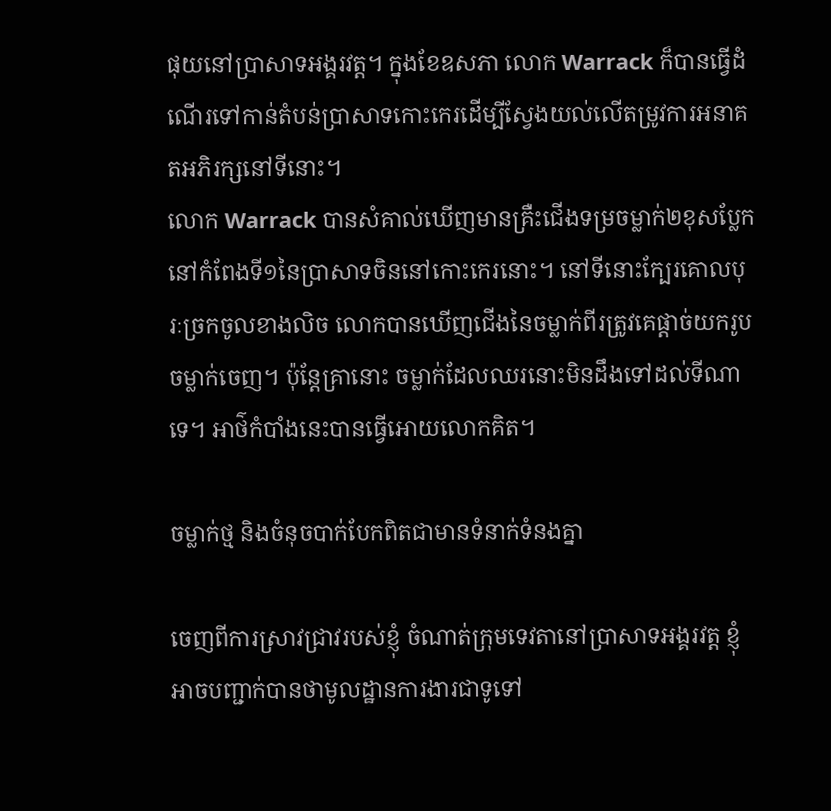ផុយនៅប្រាសាទអង្គរវត្ត។ ក្នុងខែឧសភា លោក Warrack ក៏បានធ្វើដំណើរទៅកាន់តំបន់ប្រាសាទកោះកេរដើម្បីស្វែងយល់លើតម្រូវការអនាគតអភិរក្សនៅទីនោះ។
លោក Warrack បានសំគាល់ឃើញមានគ្រឺះជើងទម្រចម្លាក់២ខុសប្លែកនៅកំពែងទី១នៃប្រាសាទចិននៅកោះកេរនោះ។ នៅទីនោះក្បែរគោលបុរៈច្រកចូលខាងលិច លោកបានឃើញជើងនៃចម្លាក់ពីរត្រូវគេផ្តាច់យករូបចម្លាក់ចេញ។ ប៉ុន្តែគ្រានោះ ចម្លាក់ដែលឈរនោះមិនដឹងទៅដល់ទីណាទេ។ អាថ៌កំបាំងនេះបានធ្វើអោយលោកគិត។

ចម្លាក់ថ្ម និងចំនុចបាក់បែកពិតជាមានទំនាក់ទំនងគ្នា

ចេញពីការស្រាវជ្រាវរបស់ខ្ញុំ ចំណាត់ក្រុមទេវតានៅប្រាសាទអង្គរវត្ត ខ្ញុំអាចបញ្ជាក់បានថាមូលដ្ឋានការងារជាទូទៅ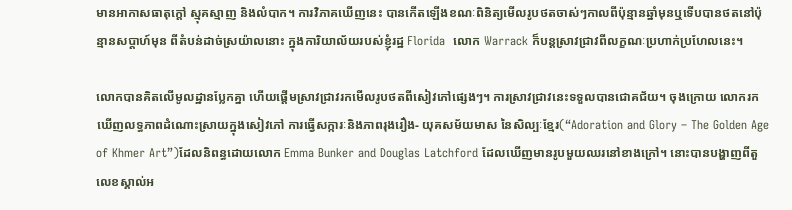មានអាកាសធាតុក្តៅ ស្មុគស្មាញ និងលំបាក។ ការវិភាគឃើញនេះ បានកើតឡើងខណៈពិនិត្យមើលរូបថតចាស់ៗកាលពីប៉ុន្មានឆ្នាំមុនឬទើបបានថតនៅប៉ុន្មានសប្តាហ៍មុន ពីតំបន់ដាច់ស្រយ៉ាលនោះ ក្នុងការិយាល័យរបស់ខ្ញុំរដ្ឋ Florida  លោក Warrack ក៏បន្តស្រាវជ្រាវពីលក្ខណៈប្រហាក់ប្រហែលនេះ។

លោកបានគិតលើមូលដ្ឋានប្លែកគ្នា ហើយផ្តើមស្រាវជ្រាវរកមើលរូបថតពីសៀវភៅផ្សេងៗ។ ការស្រាវជ្រាវនេះទទួលបានជោគជ័យ។ ចុងក្រោយ លោករកឃើញលទ្ធភាពដំណោះស្រាយក្នុងសៀវភៅ ការធ្វើសក្ការៈនិងភាពរុងរឿង- យុគសម័យមាស នៃសិល្បៈខ្មែរ(“Adoration and Glory – The Golden Age of Khmer Art”)ដែលនិពន្ធដោយលោក Emma Bunker and Douglas Latchford ដែលឃើញមានរូបមួយឈរនៅខាងក្រៅ។ នោះបានបង្ហាញពីតួលេខស្គាល់អ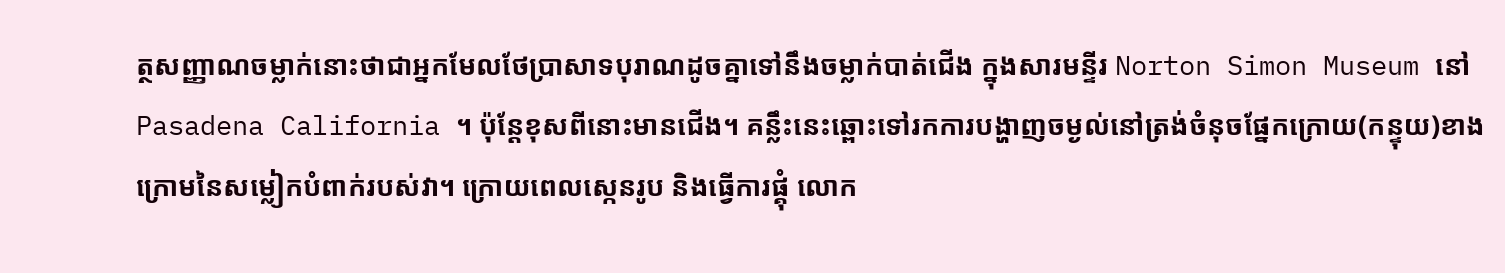ត្ថសញ្ញាណចម្លាក់នោះថាជាអ្នកមែលថែប្រាសាទបុរាណដូចគ្នាទៅនឹងចម្លាក់បាត់ជើង ក្នុងសារមន្ទីរ Norton Simon Museum នៅ Pasadena California ។ ប៉ុន្តែខុសពីនោះមានជើង។ គន្លឹះនេះឆ្ពោះទៅរកការបង្ហាញចម្ងល់នៅត្រង់ចំនុចផ្នែកក្រោយ(កន្ទុយ)ខាងក្រោមនៃសម្លៀកបំពាក់របស់វា។ ក្រោយពេលស្កេនរូប និងធ្វើការផ្គុំ លោក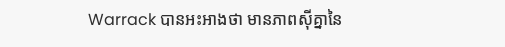Warrack បានអះអាងថា មានភាពស៊ីគ្នានៃ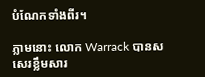បំណែកទាំងពីរ។

ភ្លាមនោះ លោក Warrack បានសសេរខ្លឹមសារ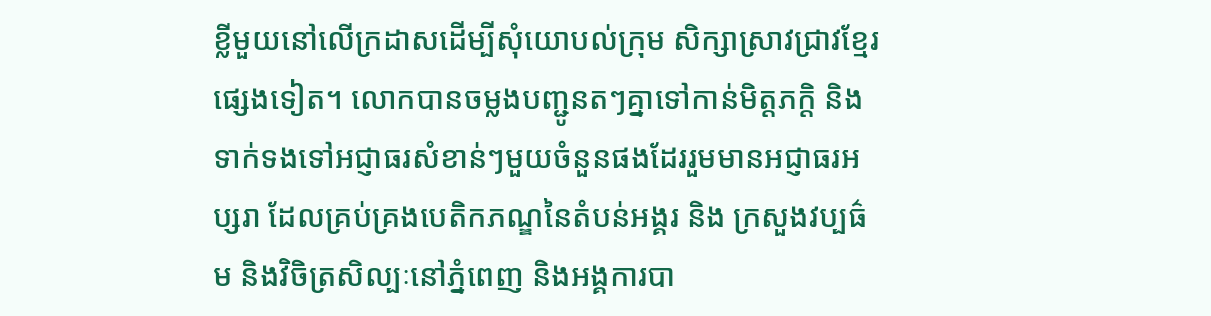ខ្លីមួយនៅលើក្រដាសដើម្បីសុំយោបល់ក្រុម សិក្សាស្រាវជ្រាវខ្មែរផ្សេងទៀត។ លោកបានចម្លងបញ្ជូនតៗគ្នាទៅកាន់មិត្តភក្តិ និងទាក់ទងទៅអជ្ញាធរសំខាន់ៗមួយចំនួនផងដែររួមមានអជ្ញាធរអប្សរា ដែលគ្រប់គ្រងបេតិកភណ្ឌនៃតំបន់អង្គរ និង ក្រសួងវប្បធ៌ម និងវិចិត្រសិល្បៈនៅភ្នំពេញ និងអង្គការបា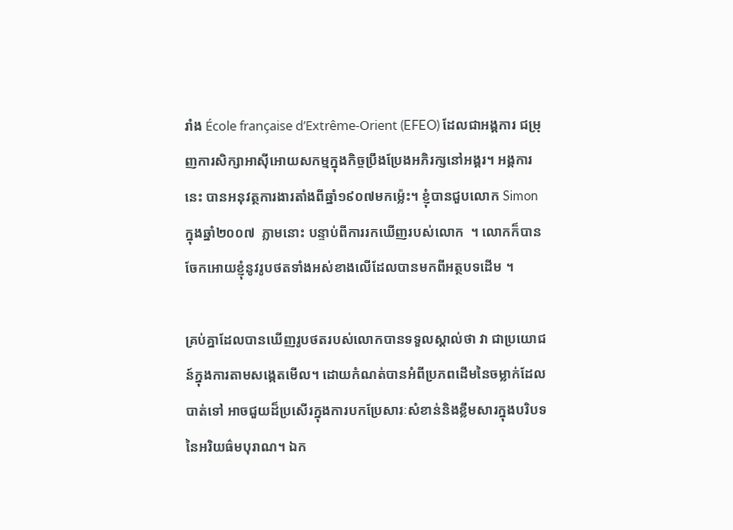រាំង École française d’Extrême-Orient (EFEO) ដែលជាអង្គការ ជម្រុញការសិក្សាអាស៊ីអោយសកម្មក្នុងកិច្ចប្រឹងប្រែងអភិរក្សនៅអង្គរ។ អង្គការនេះ បានអនុវត្ថការងារតាំងពីឆ្នាំ១៩០៧មកម្ល៉េះ។ ខ្ញុំបានជួបលោក Simon ក្នុងឆ្នាំ២០០៧  ភ្លាមនោះ បន្ទាប់ពីការរកឃើញរបស់លោក  ។ លោកក៏បានចែកអោយខ្ញុំនូវរូបថតទាំងអស់ខាងលើដែលបានមកពីអត្ថបទដើម ។

គ្រប់គ្នាដែលបានឃើញរូបថតរបស់លោកបានទទួលស្គាល់ថា វា ជាប្រយោជន៍ក្នុងការតាមសង្កេតមើល។ ដោយកំណត់បានអំពីប្រភពដើមនៃចម្លាក់ដែលបាត់ទៅ អាចជួយដ៏ប្រសើរក្នុងការបកប្រែសារៈសំខាន់និងខ្លឹមសារក្នុងបរិបទនៃអរិយធ៌មបុរាណ។ ឯក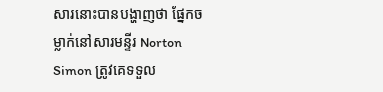សារនោះបានបង្ហាញថា ផ្នែកចម្លាក់នៅសារមន្ទីរ Norton Simon ត្រូវគេទទួល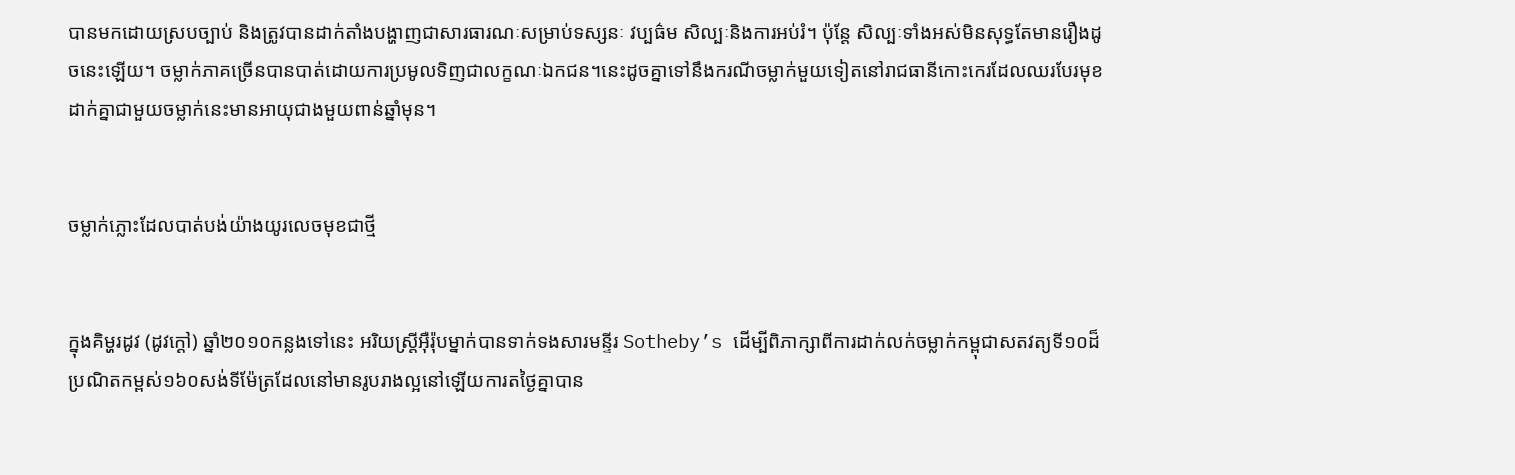បានមកដោយស្របច្បាប់ និងត្រូវបានដាក់តាំងបង្ហាញជាសារធារណៈសម្រាប់ទស្សនៈ វប្បធ៌ម សិល្បៈនិងការអប់រំ។ ប៉ុន្តែ សិល្បៈទាំងអស់មិនសុទ្ធតែមានរឿងដូចនេះឡើយ។ ចម្លាក់ភាគច្រើនបានបាត់ដោយការប្រមូលទិញជាលក្ខណៈឯកជន។នេះដូចគ្នាទៅនឹងករណីចម្លាក់មួយទៀតនៅរាជធានីកោះកេរដែលឈរបែរមុខដាក់គ្នាជាមួយចម្លាក់នេះមានអាយុជាងមួយពាន់ឆ្នាំមុន។


ចម្លាក់ភ្លោះដែលបាត់បង់យ៉ាងយូរលេចមុខជាថ្មី


ក្នុងគិម្ហរដូវ (ដូវក្តៅ) ឆ្នាំ២០១០កន្លងទៅនេះ អរិយស្ត្រីអ៊ឺរ៉ុបម្នាក់បានទាក់ទងសារមន្ទីរ Sotheby’s ដើម្បីពិភាក្សាពីការដាក់លក់ចម្លាក់កម្ពុជាសតវត្យទី១០ដ៏ប្រណិតកម្ពស់១៦០សង់ទីម៉ែត្រដែលនៅមានរូបរាងល្អនៅឡើយការតថ្ងៃគ្នាបាន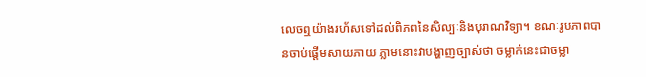លេចឮយ៉ាងរហ័សទៅដល់ពិភពនៃសិល្បៈនិងបុរាណវិទ្យា។ ខណៈរូបភាពបានចាប់ផ្តើមសាយភាយ ភ្លាមនោះវាបង្ហាញច្បាស់ថា ចម្លាក់នេះជាចម្លា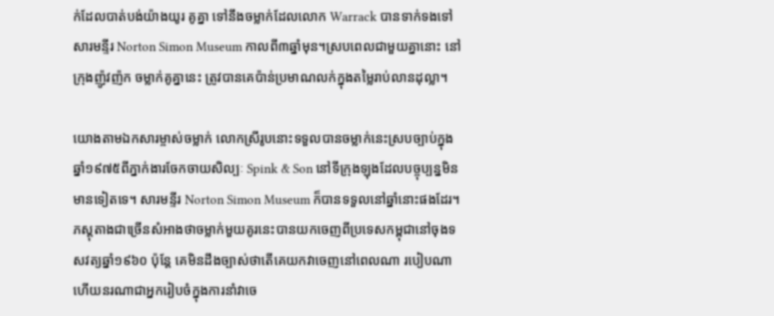ក់ដែលបាត់បង់យ៉ាងយូរ គូគ្នា ទៅនឹងចម្លាក់ដែលលោក Warrack បានទាក់ទងទៅសារមន្ទីរ Norton Simon Museum កាលពី៣ឆ្នាំមុន។ស្របពេលជាមួយគ្នានោះ នៅក្រុងញ៉ូវញ៉ក ចម្លាក់គូគ្នានេះ ត្រូវបានគេប៉ាន់ប្រមាណលក់ក្នុងតម្លៃរាប់លានដុល្លា។

យោងតាមឯកសារម្ចាស់ចម្លាក់ លោកស្រីរូបនោះទទួលបានចម្លាក់នេះស្របច្បាប់ក្នុងឆ្នាំ១៩៧៥ពីភ្នាក់ងារចែកចាយសិល្បៈ Spink & Son នៅទីក្រុងឡុងដែលបច្ចុប្បន្នមិនមានទៀតទេ។ សារមន្ទីរ Norton Simon Museum ក៏បានទទួលនៅឆ្នាំនោះផងដែរ។
ភស្តុតាងជាច្រើនសំអាងថាចម្លាក់មួយគូរនេះបានយកចេញពីប្រទេសកម្ពុជានៅចុងទសវត្យឆ្នាំ១៩៦០ ប៉ុន្តែ គេមិនដឹងច្បាស់ថាតើគេយកវាចេញនៅពេលណា របៀបណា ហើយនរណាជាអ្នករៀបចំក្នុងការនាំវាចេ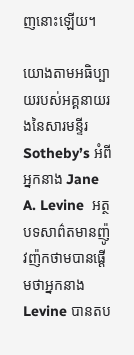ញនោះឡើយ។

យោងតាមអធិប្បាយរបស់អគ្គនាយរងនៃសារមន្ទីរ Sotheby’s អំពីអ្នកនាង Jane A. Levine  អត្ថបទសាព៌តមានញ៉ូវញ៉កថាមបានផ្តើមថាអ្នកនាង Levine បានតប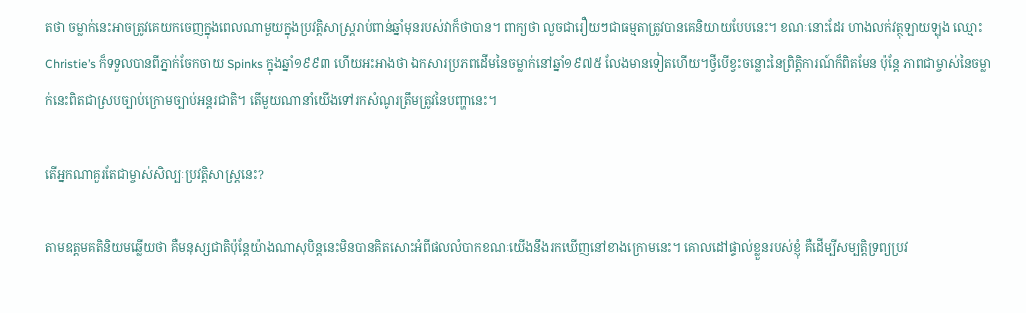តថា ចម្លាក់នេះអាចត្រូវគេយកចេញក្នុងពេលណាមួយក្នុងប្រវត្តិសាស្ត្ររាប់ពាន់ឆ្នាំមុនរបស់វាក៏ថាបាន។ ពាក្យថា លួចជារឿយៗជាធម្មតាត្រូវបានគេនិយាយបែបនេះ។ ខណៈនោះដែរ ហាងលក់វត្ថុឡាយឡុង ឈ្មោះ Christie’s ក៏ទទួលបានពីភ្នាក់ចែកចាយ Spinks ក្នុងឆ្នាំ១៩៩៣ ហើយអះអាងថា ឯកសារប្រភពដើមនៃចម្លាក់នៅឆ្នាំ១៩៧៥ លែងមានទៀតហើយ។ថ្វីបើខ្វះចន្លោះនៃព្រិត្តិការណ៍ក៏ពិតមែន ប៉ុន្តែ ភាពជាម្ចាស់នៃចម្លាក់នេះពិតជាស្របច្បាប់ក្រោមច្បាប់អន្តរជាតិ។ តើមួយណានាំយើងទៅរកសំណូរត្រឹមត្រូវនៃបញ្ហានេះ។

តើអ្នកណាគួរតែជាម្ចាស់សិល្បៈប្រវត្តិសាស្ត្រនេះ?

តាមឧត្តមគតិនិយមឆ្លើយថា គឺមនុស្សជាតិប៉ុន្តែយ៉ាងណាសុបិន្តនេះមិនបានគិតសោះអំពីផលលំបាកខណៈយើងនឹងរកឃើញនៅខាងក្រោមនេះ។ គោលដៅផ្ទាល់ខ្លួនរបស់ខ្ញុំ គឺដើម្បីសម្បត្តិទ្រព្យប្រវ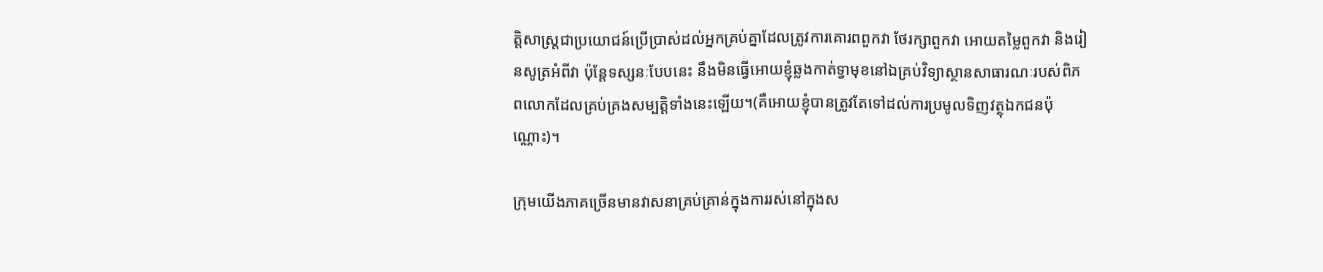ត្តិសាស្ត្រជាប្រយោជន៍ប្រើប្រាស់ដល់អ្នកគ្រប់គ្នាដែលត្រូវការគោរពពួកវា ថែរក្សាពួកវា អោយតម្លៃពួកវា និងរៀនសូត្រអំពីវា ប៉ុន្តែទស្សនៈបែបនេះ នឹងមិនធ្វើអោយខ្ញុំឆ្លងកាត់ទ្វាមុខនៅឯគ្រប់វិទ្យាស្ថានសាធារណៈរបស់ពិភពលោកដែលគ្រប់គ្រងសម្បត្តិទាំងនេះឡើយ។(គឺអោយខ្ញុំបានត្រូវតែទៅដល់ការប្រមូលទិញវត្ថុឯកជនប៉ុណ្ណោះ)។

ក្រុមយើងភាគច្រើនមានវាសនាគ្រប់គ្រាន់ក្នុងការរស់នៅក្នុងស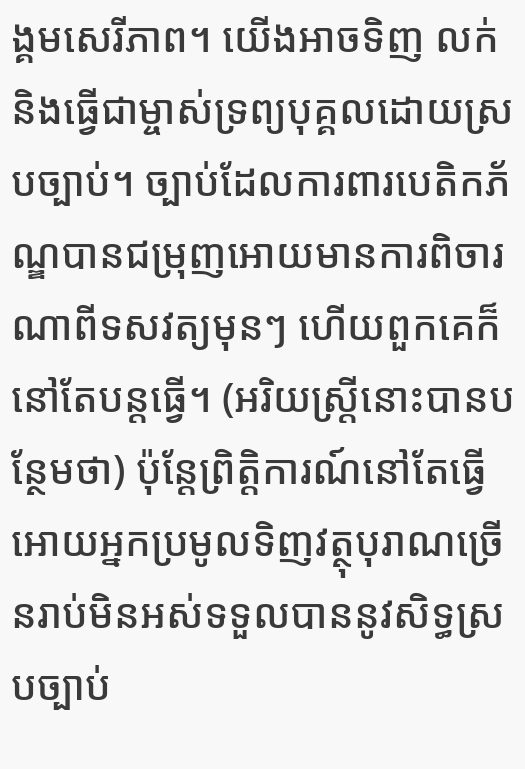ង្គមសេរីភាព។ យើងអាចទិញ លក់ និងធ្វើជាម្ចាស់ទ្រព្យបុគ្គលដោយស្របច្បាប់។ ច្បាប់ដែលការពារបេតិកភ័ណ្ឌបានជម្រុញអោយមានការពិចារណាពីទសវត្យមុនៗ ហើយពួកគេក៏នៅតែបន្តធ្វើ។ (អរិយស្ត្រីនោះបានបន្ថែមថា) ប៉ុន្តែព្រិត្តិការណ៍នៅតែធ្វើអោយអ្នកប្រមូលទិញវត្ថុបុរាណច្រើនរាប់មិនអស់ទទួលបាននូវសិទ្ធស្របច្បាប់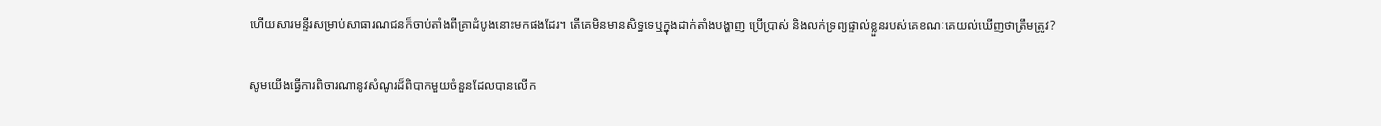ហើយសារមន្ទីរសម្រាប់សាធារណជនក៏ចាប់តាំងពីគ្រាដំបូងនោះមកផងដែរ។ តើគេមិនមានសិទ្ធទេឬក្នុងដាក់តាំងបង្ហាញ ប្រើប្រាស់ និងលក់ទ្រព្យផ្ទាល់ខ្លួនរបស់គេខណៈគេយល់ឃើញថាត្រឹមត្រូវ?

សូមយើងធ្វើការពិចារណានូវសំណូរដ៏ពិបាកមួយចំនួនដែលបានលើក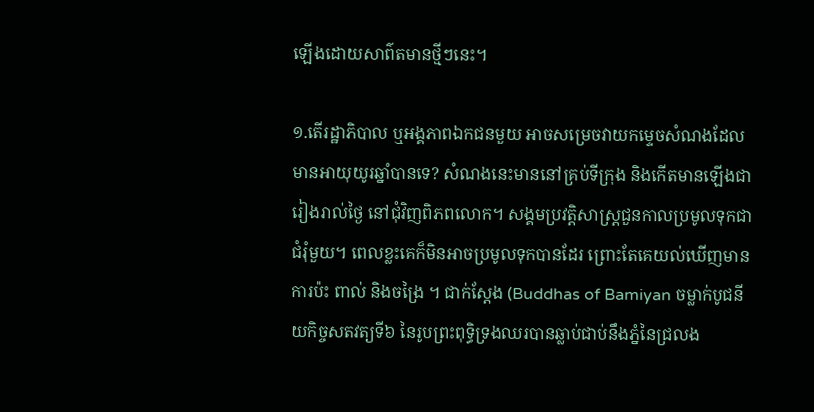ឡើងដោយសាព៌តមានថ្មីៗនេះ។

១.តើរដ្ឋាភិបាល ឬអង្គភាពឯកជនមួយ អាចសម្រេចវាយកម្ទេចសំណងដែលមានអាយុយូរឆ្នាំបានទេ? សំណងនេះមាននៅគ្រប់ទីក្រុង និងកើតមានឡើងជារៀងរាល់ថ្ងៃ នៅជុំវិញពិភពលោក។ សង្គមប្រវត្តិសាស្ត្រជួនកាលប្រមូលទុកជាជំរុំមួយ។ ពេលខ្លះគេក៏មិនអាចប្រមូលទុកបានដែរ ព្រោះតែគេយល់ឃើញមានការប៉ះ ពាល់ និងចង្រៃ ។ ជាក់ស្តែង (Buddhas of Bamiyan ចម្លាក់បូជនីយកិច្ចសតវត្យទី៦ នៃរូបព្រះពុទ្ធិទ្រងឈរបានឆ្លាប់ជាប់នឹងភ្នំនៃជ្រលង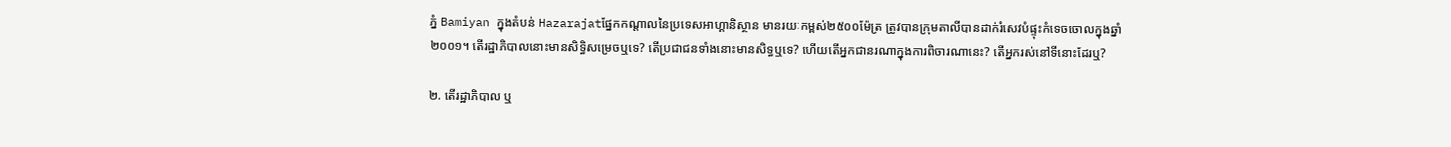ភ្នំ Bamiyan ក្នុងតំបន់ Hazarajatផ្នែកកណ្តាលនៃប្រទេសអាហ្គានិស្ថាន មានរយៈកម្ពស់២៥០០ម៉ែត្រ ត្រូវបានក្រុមតាលីបានដាក់រំសេវបំផ្ទុះកំទេចចោលក្នុងឆ្នាំ២០០១។ តើរដ្ឋាភិបាលនោះមានសិទ្ធិសម្រេចឬទេ? តើប្រជាជនទាំងនោះមានសិទ្ធឬទេ? ហើយតើអ្នកជានរណាក្នុងការពិចារណានេះ? តើអ្នករស់នៅទីនោះដែរឬ?

២. តើរដ្ឋាភិបាល ឬ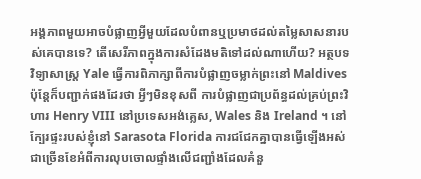អង្គភាពមួយអាចបំផ្លាញអ្វីមួយដែលបំពានឬប្រមាថដល់តម្លៃសាសនារបស់គេបានទេ? តើសេរីភាពក្នុងការសំដែងមតិទៅដល់ណាហើយ? អត្ថបទវិទ្យាសាស្ត្រ Yale ធ្វើការពិភាក្សាពីការបំផ្លាញចម្លាក់ព្រះនៅ Maldives ប៉ុន្តែក៏បញ្ជាក់ផងដែរថា អ្វីៗមិនខុសពី ការបំផ្លាញជាប្រព័ន្ធដល់គ្រប់ព្រះវិហារ Henry VIII នៅប្រទេសអង់គ្លេស, Wales និង Ireland ។ នៅក្បែរផ្ទះរបស់ខ្ញុំនៅ Sarasota Florida ការជជែកគ្នាបានធ្វើឡើងអស់ជាច្រើនខែអំពីការលុបចោលផ្ទាំងលើជញ្ជាំងដែលគំនួ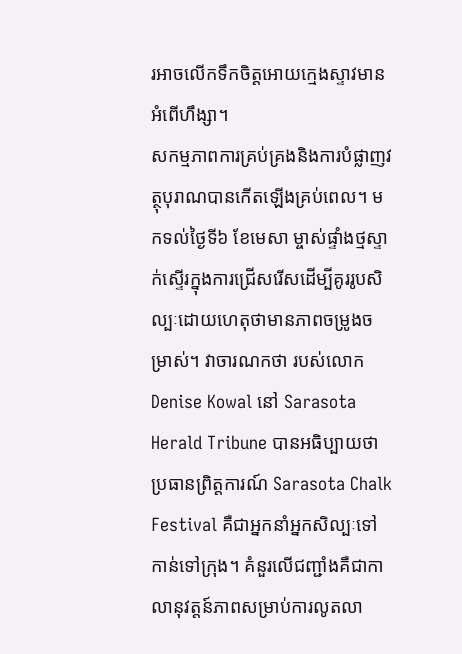រអាចលើកទឹកចិត្តអោយក្មេងស្ទាវមានអំពើហឹង្សា។
សកម្មភាពការគ្រប់គ្រងនិងការបំផ្លាញវត្ថុបុរាណបានកើតឡើងគ្រប់ពេល។ មកទល់ថ្ងៃទី៦ ខែមេសា ម្ចាស់ផ្ទាំងថ្មស្ទាក់ស្ទើរក្នុងការជ្រើសរើសដើម្បីគូររូបសិល្បៈដោយហេតុថាមានភាពចម្រូងចម្រាស់។ វាចារណកថា របស់លោក Denise Kowal នៅ Sarasota Herald Tribune បានអធិប្បាយថា ប្រធានព្រិត្តការណ៍ Sarasota Chalk Festival គឺជាអ្នកនាំអ្នកសិល្បៈទៅកាន់ទៅក្រុង។ គំនួរលើជញ្ជាំងគឺជាកាលានុវត្តន៍ភាពសម្រាប់ការលូតលា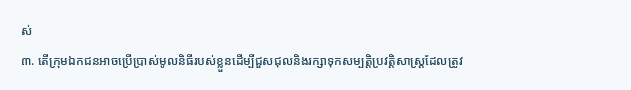ស់
៣. តើក្រុមឯកជនអាចប្រើប្រាស់មូលនិធីរបស់ខ្លួនដើម្បីជួសជុលនិងរក្សាទុកសម្បត្តិប្រវត្តិសាស្ត្រដែលត្រូវ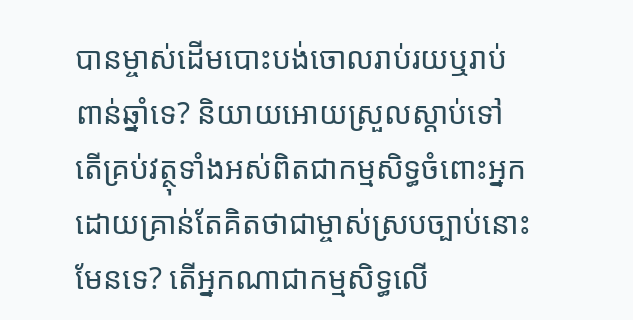បានម្ចាស់ដើមបោះបង់ចោលរាប់រយឬរាប់ពាន់ឆ្នាំទេ? និយាយអោយស្រួលស្តាប់ទៅ តើគ្រប់វត្ថុទាំងអស់ពិតជាកម្មសិទ្ធចំពោះអ្នកដោយគ្រាន់តែគិតថាជាម្ចាស់ស្របច្បាប់នោះមែនទេ? តើអ្នកណាជាកម្មសិទ្ធលើ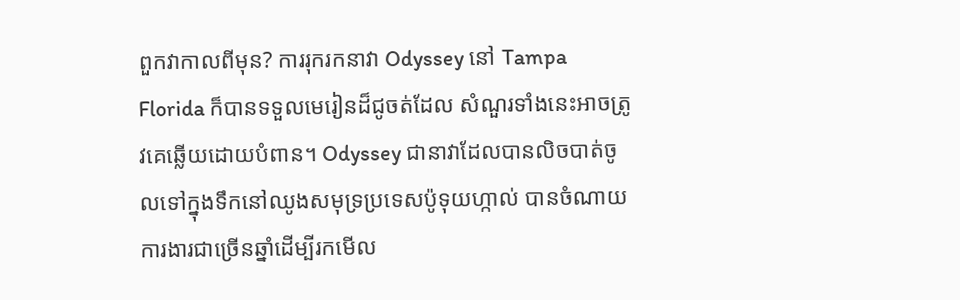ពួកវាកាលពីមុន? ការរុករកនាវា Odyssey នៅ Tampa Florida ក៏បានទទួលមេរៀនដ៏ជូចត់ដែល សំណួរទាំងនេះអាចត្រូវគេឆ្លើយដោយបំពាន។ Odyssey ជានាវាដែលបានលិចបាត់ចូលទៅក្នុងទឹកនៅឈូងសមុទ្រប្រទេសប៉ូទុយហ្កាល់ បានចំណាយការងារជាច្រើនឆ្នាំដើម្បីរកមើល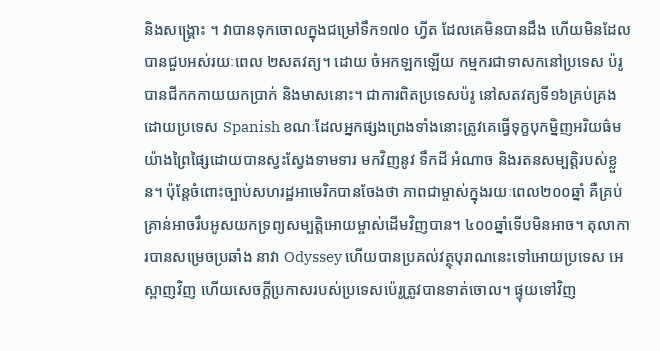និងសង្គ្រោះ ។ វាបានទុកចោលក្នុងជម្រៅទឹក១៧០ ហ្វីត ដែលគេមិនបានដឹង ហើយមិនដែលបានជួបអស់រយៈពេល ២សតវត្យ។ ដោយ ចំអកឡកឡើយ កម្មករជាទាសកនៅប្រទេស ប៉រូ បានជីកកកាយយកប្រាក់ និងមាសនោះ។ ជាការពិតប្រទេសប៉រូ នៅសតវត្យទី១៦គ្រប់គ្រងដោយប្រទេស Spanish ខណៈដែលអ្នកផ្សងព្រេងទាំងនោះត្រូវគេធ្វើទុក្ខបុកម្និញអរិយធ៌មយ៉ាងព្រៃផ្សៃដោយបានស្វះស្វែងទាមទារ មកវិញនូវ ទឹកដី អំណាច និងរតនសម្បត្តិរបស់ខ្លួន។ ប៉ុន្តែចំពោះច្បាប់សហរដ្ឋអាមេរិកបានចែងថា ភាពជាម្ចាស់ក្នុងរយៈពេល២០០ឆ្នាំ គឺគ្រប់គ្រាន់អាចរឹបអូសយកទ្រព្យសម្បត្តិអោយម្ចាស់ដើមវិញបាន។ ៤០០ឆ្នាំទើបមិនអាច។ តុលាការបានសម្រេចប្រឆាំង នាវា Odyssey ហើយបានប្រគល់វត្ថុបុរាណនេះទៅអោយប្រទេស អេស្ពាញវិញ ហើយសេចក្តីប្រកាសរបស់ប្រទេសប៉េរូត្រូវបានទាត់ចោល។ ផ្ទុយទៅវិញ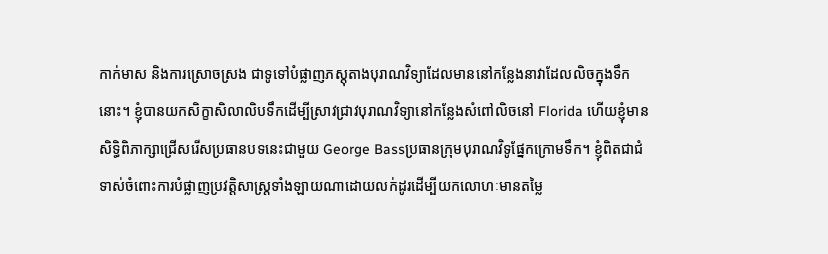កាក់មាស និងការស្រោចស្រង ជាទូទៅបំផ្លាញភស្តុតាងបុរាណវិទ្យាដែលមាននៅកន្លែងនាវាដែលលិចក្នុងទឹកនោះ។ ខ្ញុំបានយកសិក្ខាសិលាលិបទឹកដើម្បីស្រាវជ្រាវបុរាណវិទ្យានៅកន្លែងសំពៅលិចនៅ Florida ហើយខ្ញុំមានសិទ្ធិពិភាក្សាជ្រើសរើសប្រធានបទនេះជាមួយ George Bassប្រធានក្រុមបុរាណវិទូផ្នែកក្រោមទឹក។ ខ្ញុំពិតជាជំទាស់ចំពោះការបំផ្លាញប្រវត្តិសាស្ត្រទាំងឡាយណាដោយលក់ដូរដើម្បីយកលោហៈមានតម្លៃ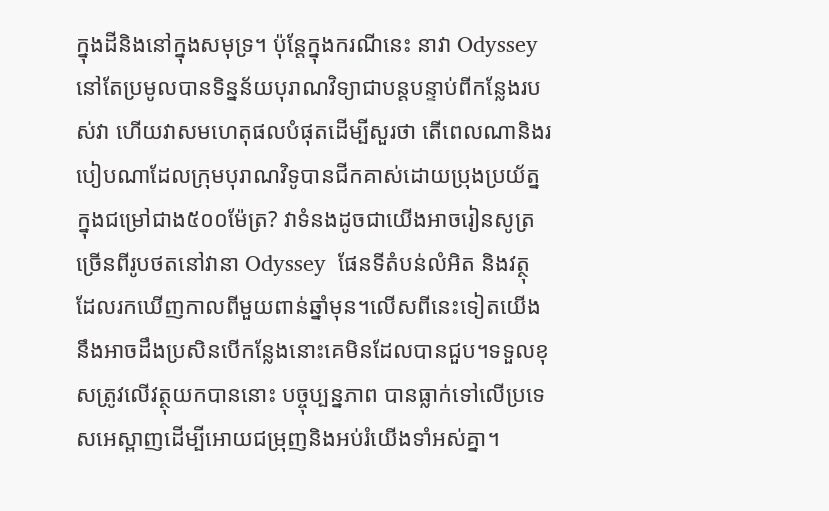ក្នុងដីនិងនៅក្នុងសមុទ្រ។ ប៉ុន្តែក្នុងករណីនេះ នាវា Odyssey នៅតែប្រមូលបានទិន្នន័យបុរាណវិទ្យាជាបន្តបន្ទាប់ពីកន្លែងរបស់វា ហើយវាសមហេតុផលបំផុតដើម្បីសួរថា តើពេលណានិងរបៀបណាដែលក្រុមបុរាណវិទូបានជីកគាស់ដោយប្រុងប្រយ័ត្នក្នុងជម្រៅជាង៥០០ម៉ែត្រ? វាទំនងដូចជាយើងអាចរៀនសូត្រច្រើនពីរូបថតនៅវានា Odyssey  ផែនទីតំបន់លំអិត និងវត្ថុ ដែលរកឃើញកាលពីមួយពាន់ឆ្នាំមុន។លើសពីនេះទៀតយើងនឹងអាចដឹងប្រសិនបើកន្លែងនោះគេមិនដែលបានជួប។ទទួលខុសត្រូវលើវត្ថុយកបាននោះ បច្ចុប្បន្នភាព បានធ្លាក់ទៅលើប្រទេសអេស្ពាញដើម្បីអោយជម្រុញនិងអប់រំយើងទាំអស់គ្នា។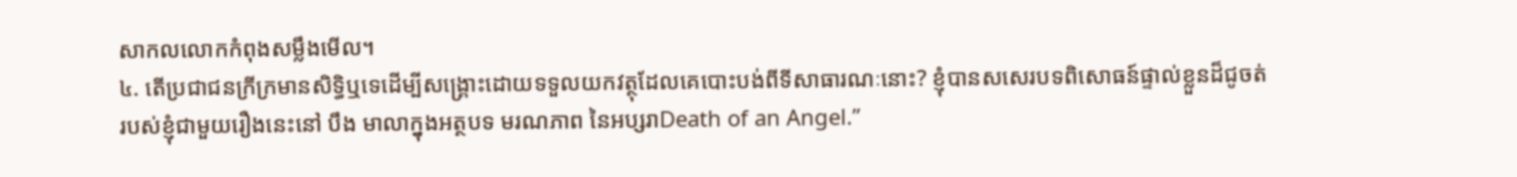សាកលលោកកំពុងសម្លឹងមើល។
៤. តើប្រជាជនក្រីក្រមានសិទ្ធិឬទេដើម្បីសង្គ្រោះដោយទទួលយកវត្ថុដែលគេបោះបង់ពីទីសាធារណៈនោះ? ខ្ញុំបានសសេរបទពិសោធន៍ផ្ទាល់ខ្លួនដ៏ជូចត់របស់ខ្ញុំជាមួយរឿងនេះនៅ បឹង មាលាក្នុងអត្ថបទ មរណភាព នៃអប្សរាDeath of an Angel.”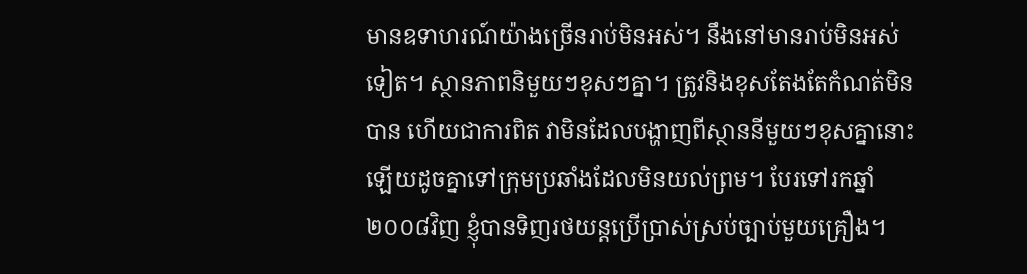មានឧទាហរណ៍យ៉ាងច្រើនរាប់មិនអស់។ នឹងនៅមានរាប់មិនអស់ទៀត។ ស្ថានភាពនិមួយៗខុសៗគ្នា។ ត្រូវនិងខុសតែងតែកំណត់មិនបាន ហើយជាការពិត វាមិនដែលបង្ហាញពីស្ថាននីមួយៗខុសគ្នានោះឡើយដូចគ្នាទៅក្រុមប្រឆាំងដែលមិនយល់ព្រម។ បែរទៅរកឆ្នាំ២០០៨វិញ ខ្ញុំបានទិញរថយន្តប្រើប្រាស់ស្រប់ច្បាប់មួយគ្រឿង។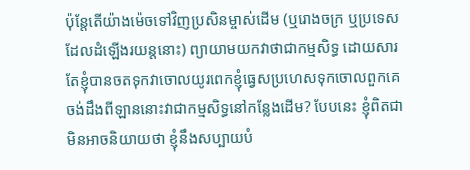ប៉ុន្តែតើយ៉ាងម៉េចទៅវិញប្រសិនម្ចាស់ដើម (ឬរោងចក្រ ឬប្រទេសដែលដំឡើងរយន្តនោះ) ព្យាយាមយកវាថាជាកម្មសិទ្ធ ដោយសារតែខ្ញុំបានចតទុកវាចោលយូរពេកខ្ញុំធ្វេសប្រហេសទុកចោលពួកគេចង់ដឹងពីឡាននោះវាជាកម្មសិទ្ធនៅកន្លែងដើម? បែបនេះ ខ្ញុំពិតជាមិនអាចនិយាយថា ខ្ញុំនឹងសប្បាយបំ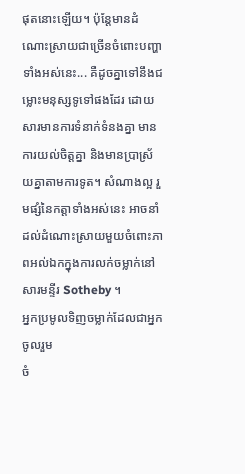ផុតនោះឡើយ។ ប៉ុន្តែមានដំណោះស្រាយជាច្រើនចំពោះបញ្ហាទាំងអស់នេះ... គឺដូចគ្នាទៅនឹងជម្លោះមនុស្សទូទៅផងដែរ ដោយសារមានការទំនាក់ទំនងគ្នា មានការយល់ចិត្តគ្នា និងមានប្រាស្រ័យគ្នាតាមការទូត។ សំណាងល្អ រួមផ្សំនៃកត្តាទាំងអស់នេះ អាចនាំដល់ដំណោះស្រាយមួយចំពោះភាពអល់ឯកក្នុងការលក់ចម្លាក់នៅ សារមន្ទីរ Sotheby ។
អ្នកប្រមូលទិញចម្លាក់ដែលជាអ្នកចូលរួម
ចំ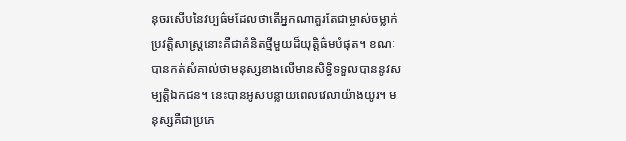នុចរសើបនៃវប្បធ៌មដែលថាតើអ្នកណាគួរតែជាម្ចាស់ចម្លាក់ប្រវត្តិសាស្ត្រនោះគឺជាគំនិតថ្មីមួយដ៏យុត្តិធ៌មបំផុត។ ខណៈបានកត់សំគាល់ថាមនុស្សខាងលើមានសិទ្ធិទទួលបាននូវសម្បត្តិឯកជន។ នេះបានអូសបន្លាយពេលវេលាយ៉ាងយូរ។ មនុស្សគឺជាប្រភេ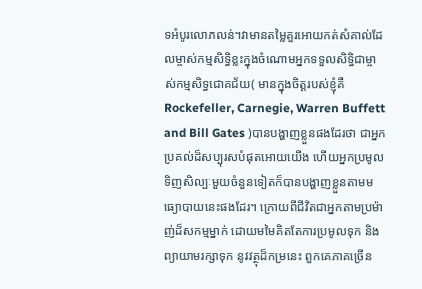ទអំបូរលោភលន់។វាមានតម្លៃគួរអោយកត់សំគាល់ដែលម្ចាស់កម្មសិទ្ធិខ្លះក្នុងចំណោមអ្នកទទួលសិទ្ធិជាម្ចាស់កម្មសិទ្ធជោគជ័យ( មានក្នុងចិត្តរបស់ខ្ញុំគឺ Rockefeller, Carnegie, Warren Buffett and Bill Gates )បានបង្ហាញខ្លួនផងដែរថា ជាអ្នកប្រគល់ដ៏សប្បុរសបំផុតអោយយើង ហើយអ្នកប្រមូលទិញសិល្បៈមួយចំនួនទៀតក៏បានបង្ហាញខ្លួនតាមមធ្យោបាយនេះផងដែរ។ ក្រោយពីជីវិតជាអ្នកតាមប្រម៉ាញ់ដ៏សកម្មម្នាក់ ដោយមមៃគិតតែការប្រមូលទុក និងព្យាយាមរក្សាទុក នូវវត្ថុដ៏កម្រនេះ ពួកគេភាគច្រើន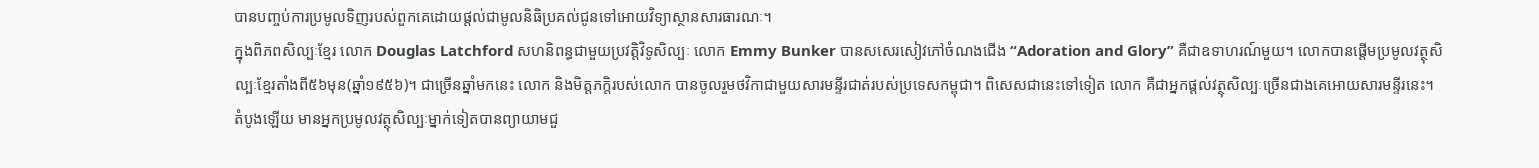បានបញ្ចប់ការប្រមូលទិញរបស់ពួកគេដោយផ្តល់ជាមូលនិធិប្រគល់ជូនទៅអោយវិទ្យាស្ថានសារធារណៈ។
ក្នុងពិភពសិល្បៈខ្មែរ លោក Douglas Latchford សហនិពន្ធជាមួយប្រវត្តិវិទូសិល្បៈ លោក Emmy Bunker បានសសេរសៀវភៅចំណងជើង “Adoration and Glory” គឺជាឧទាហរណ៍មួយ។ លោកបានផ្តើមប្រមូលវត្ថុសិល្បៈខ្មែរតាំងពី៥៦មុន(ឆ្នាំ១៩៥៦)។ ជាច្រើនឆ្នាំមកនេះ លោក និងមិត្តភក្តិរបស់លោក បានចូលរួមថវិកាជាមួយសារមន្ទីរជាត់របស់ប្រទេសកម្ពុជា។ ពិសេសជានេះទៅទៀត លោក គឺជាអ្នកផ្តល់វត្ថុសិល្បៈច្រើនជាងគេអោយសារមន្ទីរនេះ។ តំបូងឡើយ មានអ្នកប្រមូលវត្ថុសិល្បៈម្នាក់ទៀតបានព្យាយាមជួ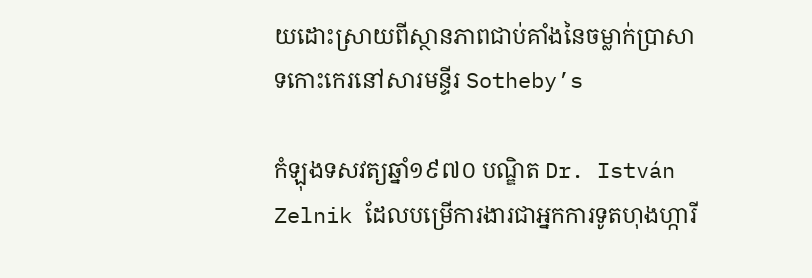យដោះស្រាយពីស្ថានភាពជាប់គាំងនៃចម្លាក់ប្រាសាទកោះកេរនៅសារមន្ទីរ Sotheby’s

កំឡុងទសវត្យឆ្នាំ១៩៧០ បណ្ឌិត Dr. István Zelnik ដែលបម្រើការងារជាអ្នកការទូតហុងហ្ការី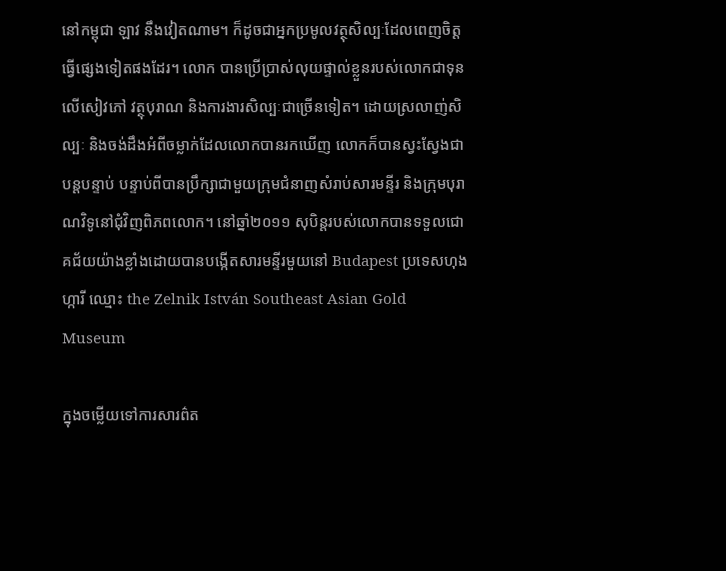នៅកម្ពុជា ឡាវ នឹងវៀតណាម។ ក៏ដូចជាអ្នកប្រមូលវត្ថុសិល្បៈដែលពេញចិត្តធ្វើផ្សេងទៀតផងដែរ។ លោក បានប្រើប្រាស់លុយផ្ទាល់ខ្លួនរបស់លោកជាទុនលើសៀវភៅ វត្ថុបុរាណ និងការងារសិល្បៈជាច្រើនទៀត។ ដោយស្រលាញ់សិល្បៈ និងចង់ដឹងអំពីចម្លាក់ដែលលោកបានរកឃើញ លោកក៏បានស្វះស្វែងជាបន្តបន្ទាប់ បន្ទាប់ពីបានប្រឹក្សាជាមួយក្រុមជំនាញសំរាប់សារមន្ទីរ និងក្រុមបុរាណវិទូនៅជុំវិញពិភពលោក។ នៅឆ្នាំ២០១១ សុបិន្តរបស់លោកបានទទួលជោគជ័យយ៉ាងខ្លាំងដោយបានបង្កើតសារមន្ទីរមួយនៅ Budapest ប្រទេសហុងហ្ការី ឈ្មោះ the Zelnik István Southeast Asian Gold Museum

ក្នុងចម្លើយទៅការសារព៌ត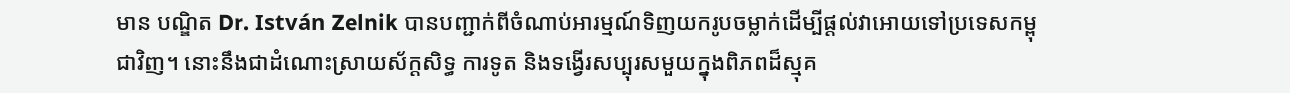មាន បណ្ឌិត Dr. István Zelnik បានបញ្ជាក់ពីចំណាប់អារម្មណ៍ទិញយករូបចម្លាក់ដើម្បីផ្តល់វាអោយទៅប្រទេសកម្ពុជាវិញ។ នោះនឹងជាដំណោះស្រាយស័ក្តសិទ្ធ ការទូត និងទង្វើរសប្បុរសមួយក្នុងពិភពដ៏ស្មុគ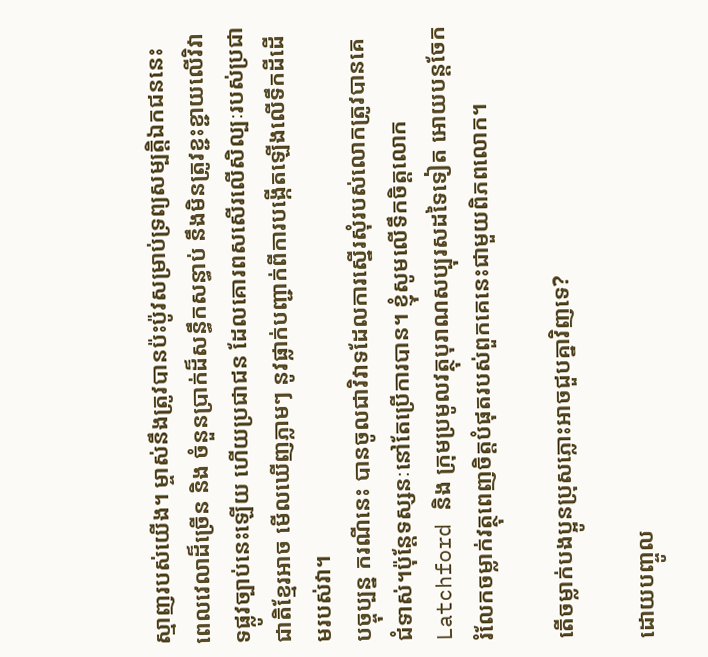ស្មាញរបស់យើង។ ម្ចាស់នឹងត្រូវបានប៉ះប៉ូវសម្រាប់ទ្រព្យសម្បត្តិឯកជននេះ ពេលវេលាដ៏ច្រើន និង ចំនួនប្រាក់ដ៏សន្ធឹកសន្ធាប់ នឹងមិនត្រូវខ្ជះខ្ជាយលើវិវាទផ្លូវច្បាប់នេះឡើយ ហើយប្រជាជន ដែលគោរពសសើរលើសិល្បៈរបស់ប្រជាជាតិខ្មែរអាច មើលឃើញភ្លាមៗ នូវផ្លាក់បញ្ជាក់ពីការបង្កើតឡើងលើទឹកដីដើមរបស់វា។
បច្ចុប្បន្ន ករណីនេះ បានចូលជាវិវាទដែលការស្នើរសុំរបស់លោកត្រូវបានគេជំទាស់។ប៉ុន្តែទស្សនៈនៅតែប្រើការបាន។ ខ្ញុំសូមលើទឹកចិត្តលោក Latchford និង ក្រុមប្រមូលវត្ថុបុរាណសប្បុរសដទៃទៀត អោយបន្តចែករំលែកចម្លាក់វត្ថុពេញចិត្តបំផុតរបស់ពួកគេនេះជាមួយពិភពលោក។

តើចម្លាក់បងប្អូនប្រុសភ្លោះអាចជួបគ្នាវិញទេ?

ដោយបញ្ចូល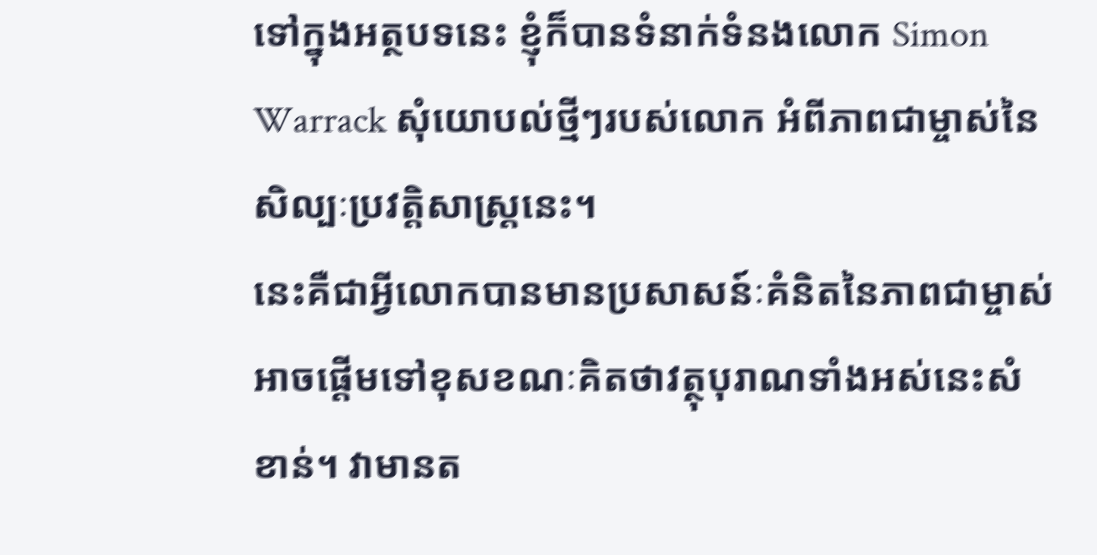ទៅក្នុងអត្ថបទនេះ ខ្ញុំក៏បានទំនាក់ទំនងលោក Simon Warrack សុំយោបល់ថ្មីៗរបស់លោក អំពីភាពជាម្ចាស់នៃសិល្បៈប្រវត្តិសាស្ត្រនេះ។
នេះគឺជាអ្វីលោកបានមានប្រសាសន៍ៈគំនិតនៃភាពជាម្ចាស់អាចផ្តើមទៅខុសខណៈគិតថាវត្ថុបុរាណទាំងអស់នេះសំខាន់។ វាមានត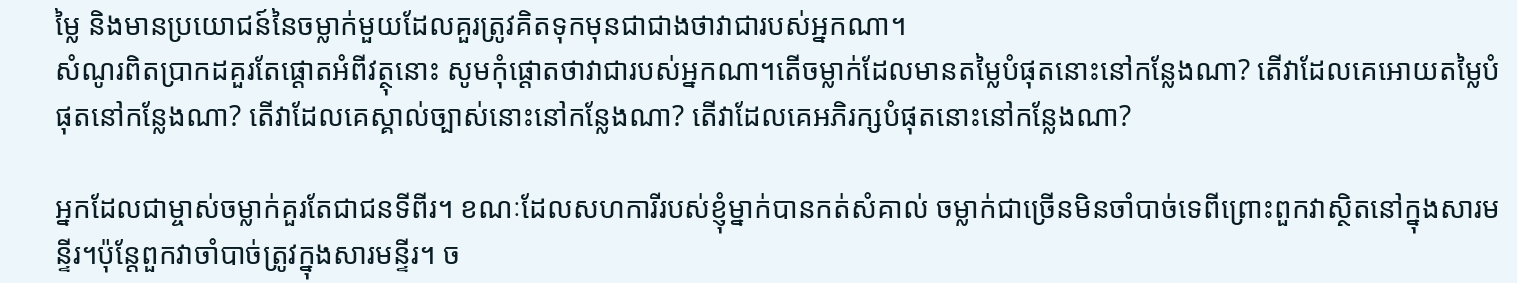ម្លៃ និងមានប្រយោជន៍នៃចម្លាក់មួយដែលគួរត្រូវគិតទុកមុនជាជាងថាវាជារបស់អ្នកណា។
សំណូរពិតប្រាកដគួរតែផ្តោតអំពីវត្ថុនោះ សូមកុំផ្តោតថាវាជារបស់អ្នកណា។តើចម្លាក់ដែលមានតម្លៃបំផុតនោះនៅកន្លែងណា? តើវាដែលគេអោយតម្លៃបំផុតនៅកន្លែងណា? តើវាដែលគេស្គាល់ច្បាស់នោះនៅកន្លែងណា? តើវាដែលគេអភិរក្សបំផុតនោះនៅកន្លែងណា?

អ្នកដែលជាម្ចាស់ចម្លាក់គួរតែជាជនទីពីរ។ ខណៈដែលសហការីរបស់ខ្ញុំម្នាក់បានកត់សំគាល់ ចម្លាក់ជាច្រើនមិនចាំបាច់ទេពីព្រោះពួកវាស្ថិតនៅក្នុងសារមន្ទីរ។ប៉ុន្តែពួកវាចាំបាច់ត្រូវក្នុងសារមន្ទីរ។ ច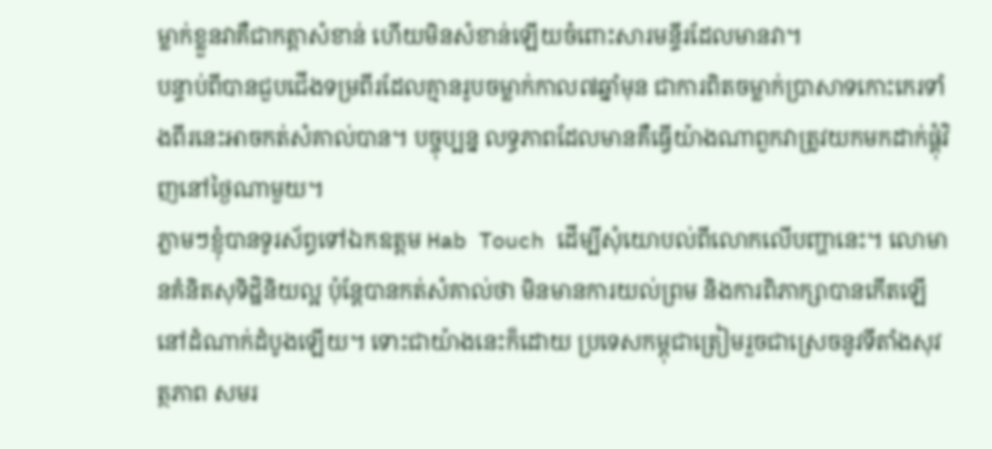ម្លាក់ខ្លួនវាគឺជាកត្តាសំខាន់ ហើយមិនសំខាន់ឡើយចំពោះសារមន្ទីរដែលមានវា។
បន្ទាប់ពីបានជួបជើងទម្រពីរដែលគ្មានរូបចម្លាក់កាល៧ឆ្នាំមុន ជាការពិតចម្លាក់ប្រាសាទកោះកេរទាំងពីរនេះអាចកត់សំគាល់បាន។ បច្ចុប្បន្ន លទ្ធភាពដែលមានគឺធ្វើយ៉ាងណាពួកវាត្រូវយកមកដាក់ផ្គុំវិញនៅថ្ងៃណាមួយ។
ភ្លាមៗខ្ញុំបានទូរស័ព្ធទៅឯកឧត្តម Hab Touch ដើម្បីសុំយោបល់ពីលោកលើបញ្ហានេះ។ លោមានគំនិតសុទិដ្ឋិនិយល្អ ប៉ុន្តែបានកត់សំគាល់ថា មិនមានការយល់ព្រម និងការពិភាក្សាបានកើតឡើនៅដំណាក់ដំបូងឡើយ។ ទោះជាយ៉ាងនេះក៏ដោយ ប្រទេសកម្ពុជាត្រៀមរួចជាស្រេចនូវទីតាំងសុវត្ថភាព សមរ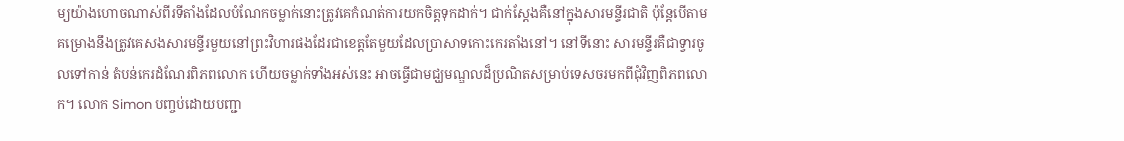ម្យយ៉ាងហោចណាស់ពីរទីតាំងដែលបំណែកចម្លាក់នោះត្រូវគេកំណត់ការយកចិត្តទុកដាក់។ ជាក់ស្តែងគឺនៅក្នុងសារមន្ទីរជាតិ ប៉ុន្តែបើតាមគម្រោងនឹងត្រូវគេសងសារមន្ទីរមួយនៅព្រះវិហារផងដែរជាខេត្តតែមួយដែលប្រាសាទកោះកេរតាំងនៅ។ នៅទីនោះ សារមន្ទីរគឺជាទ្វារចូលទៅកាន់ តំបន់កេរដំណែរពិភពលោក ហើយចម្លាក់ទាំងអស់នេះ អាចធ្វើជាមជ្ឃមណ្ឌលដ៏ប្រណិតសម្រាប់ទេសចរមកពីជុំវិញពិភពលោក។ លោក Simon បញ្ចប់ដោយបញ្ជា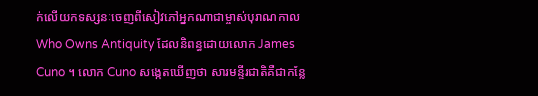ក់លើយកទស្សនៈចេញពីសៀវភៅអ្នកណាជាម្ចាស់បុរាណកាល Who Owns Antiquity ដែលនិពន្ធដោយលោក James Cuno ។ លោក Cuno សង្កេតឃើញថា សារមន្ទីរជាតិគឺជាកន្លែ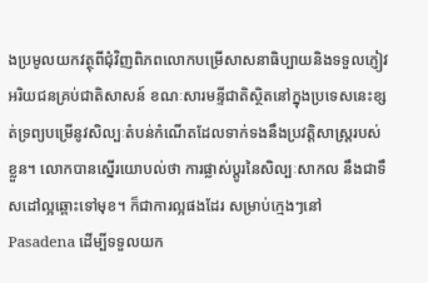ងប្រមូលយកវត្ថុពីជុំវិញពិភពលោកបម្រើសាសនាធិប្បាយនិងទទួលភ្ញៀវអរិយជនគ្រប់ជាតិសាសន៍ ខណៈសារមន្ទីជាតិស្ថិតនៅក្នុងប្រទេសនេះខ្សត់ទ្រព្យបម្រើនូវសិល្បៈតំបន់កំណើតដែលទាក់ទងនឹងប្រវត្តិសាស្ត្ររបស់ខ្លួន។ លោកបានស្នើរយោបល់ថា ការផ្លាស់ប្តូរនៃសិល្បៈសាកល នឹងជាទឹសដៅល្អឆ្ពោះទៅមុខ។ ក៏ជាការល្អផងដែរ សម្រាប់ក្មេងៗនៅ Pasadena ដើម្បីទទួលយក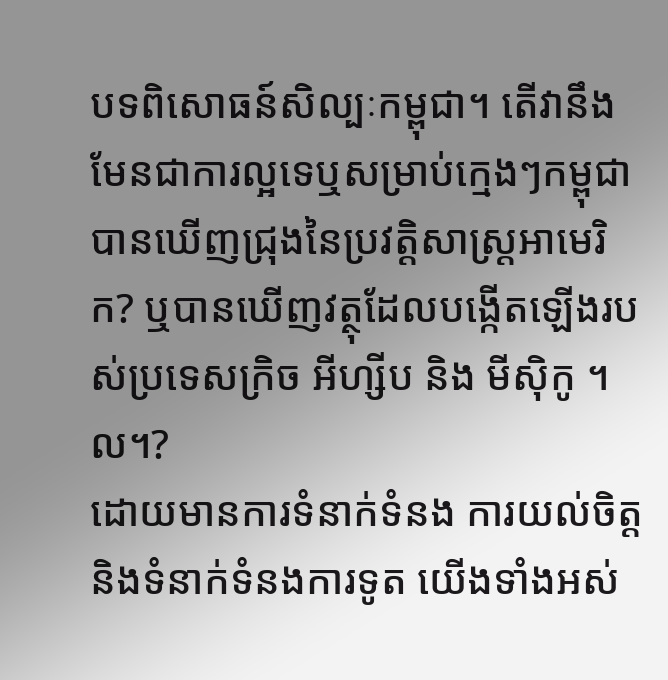បទពិសោធន៍សិល្បៈកម្ពុជា។ តើវានឹងមែនជាការល្អទេឬសម្រាប់ក្មេងៗកម្ពុជាបានឃើញជ្រុងនៃប្រវត្តិសាស្ត្រអាមេរិក? ឬបានឃើញវត្ថុដែលបង្កើតឡើងរបស់ប្រទេសក្រិច អីហ្សីប និង មីស៊ិកូ ។ល។?
ដោយមានការទំនាក់ទំនង ការយល់ចិត្ត និងទំនាក់ទំនងការទូត យើងទាំងអស់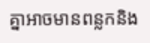គ្នាអាចមានពន្លកនិង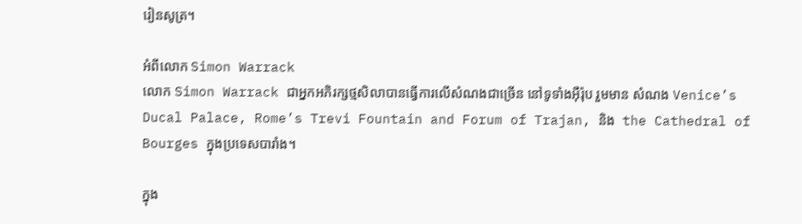រៀនសូត្រ។

អំពីលោក Simon Warrack
លោក Simon Warrack ជាអ្នកអភិរក្សថ្មសិលាបានធ្វើការលើសំណងជាច្រើន នៅទូទាំងអ៊ឺរ៉ុប រួមមាន សំណង Venice’s Ducal Palace, Rome’s Trevi Fountain and Forum of Trajan, និង  the Cathedral of Bourges ក្នុងប្រទេសបារាំង។

ក្នុង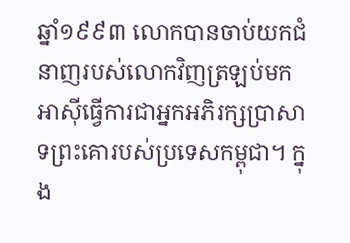ឆ្នាំ១៩៩៣ លោកបានចាប់យកជំនាញរបស់លោកវិញត្រឡប់មកអាស៊ីធ្វើការជាអ្នកអភិរក្សប្រាសាទព្រះគោរបស់ប្រទេសកម្ពុជា។ ក្នុង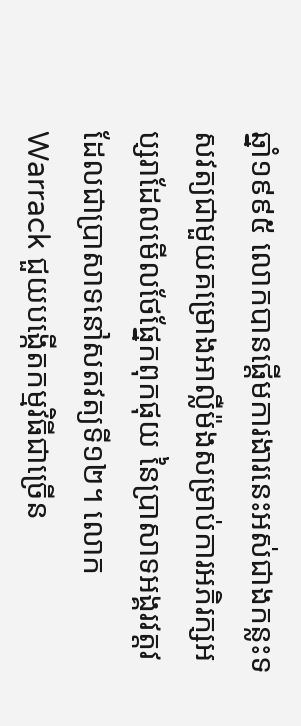ឆ្នាំ១៩៩៥ លោកបានផ្តើមការងារនេះអស់ជាងកន្លះទសវត្យជាមួយគម្រោងអាល្លឺម៉ងសម្រាប់ការអភិរក្សអប្សរាដែលមើលថែផ្នែកពុកផុយ នៃប្រាសាទអង្គរវត្តវដែលជាប្រាសាទនៅសតវត្យទី១២។ លោក Warrack ជួយបង្កើតកម្មវិធីជាច្រើន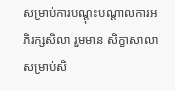សម្រាប់ការបណ្តុះបណ្តាលការអភិរក្សសិលា រួមមាន សិក្ខាសាលាសម្រាប់សិ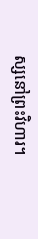ស្សនៅព្រះវិហារ។